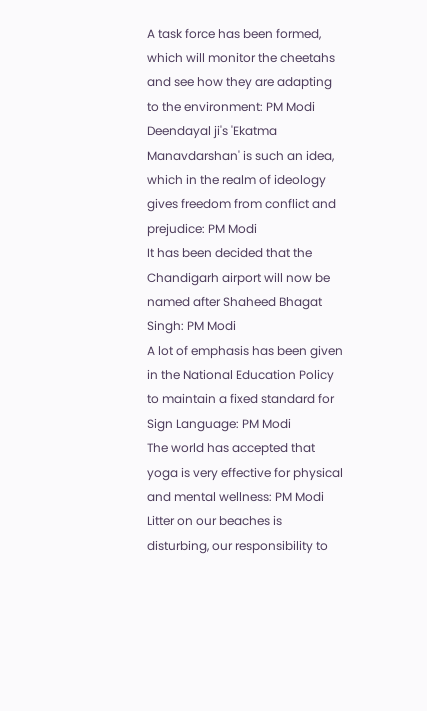A task force has been formed, which will monitor the cheetahs and see how they are adapting to the environment: PM Modi
Deendayal ji's 'Ekatma Manavdarshan' is such an idea, which in the realm of ideology gives freedom from conflict and prejudice: PM Modi
It has been decided that the Chandigarh airport will now be named after Shaheed Bhagat Singh: PM Modi
A lot of emphasis has been given in the National Education Policy to maintain a fixed standard for Sign Language: PM Modi
The world has accepted that yoga is very effective for physical and mental wellness: PM Modi
Litter on our beaches is disturbing, our responsibility to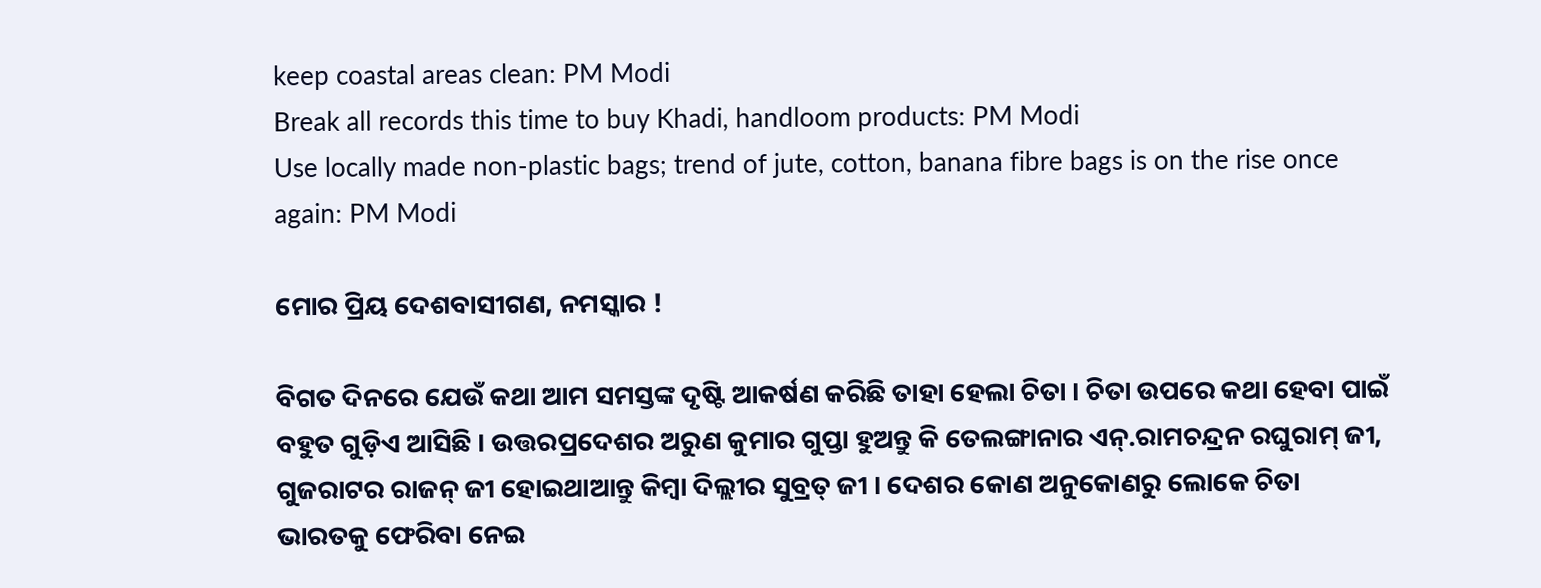keep coastal areas clean: PM Modi
Break all records this time to buy Khadi, handloom products: PM Modi
Use locally made non-plastic bags; trend of jute, cotton, banana fibre bags is on the rise once again: PM Modi

ମୋର ପ୍ରିୟ ଦେଶବାସୀଗଣ, ନମସ୍କାର !

ବିଗତ ଦିନରେ ଯେଉଁ କଥା ଆମ ସମସ୍ତଙ୍କ ଦୃଷ୍ଟି ଆକର୍ଷଣ କରିଛି ତାହା ହେଲା ଚିତା । ଚିତା ଉପରେ କଥା ହେବା ପାଇଁ ବହୁତ ଗୁଡ଼ିଏ ଆସିଛି । ଉତ୍ତରପ୍ରଦେଶର ଅରୁଣ କୁମାର ଗୁପ୍ତା ହୁଅନ୍ତୁ କି ତେଲଙ୍ଗାନାର ଏନ୍.ରାମଚନ୍ଦ୍ରନ ରଘୁରାମ୍ ଜୀ, ଗୁଜରାଟର ରାଜନ୍ ଜୀ ହୋଇଥାଆନ୍ତୁ କିମ୍ବା ଦିଲ୍ଲୀର ସୁବ୍ରତ୍ ଜୀ । ଦେଶର କୋଣ ଅନୁକୋଣରୁ ଲୋକେ ଚିତା ଭାରତକୁ ଫେରିବା ନେଇ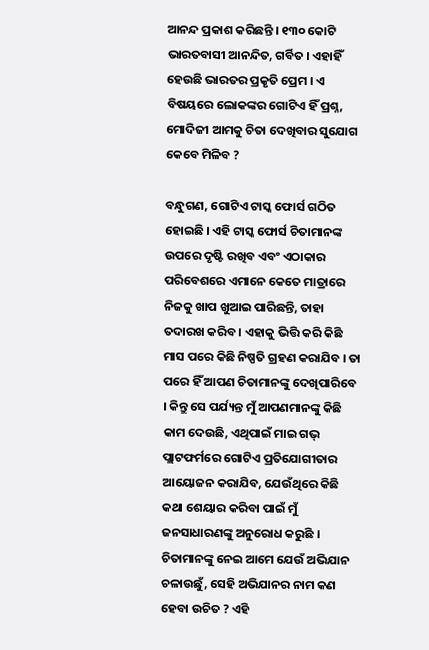ଆନନ୍ଦ ପ୍ରକାଶ କରିଛନ୍ତି । ୧୩୦ କୋଟି ଭାରତବାସୀ ଆନନ୍ଦିତ, ଗର୍ବିତ । ଏହାହିଁ ହେଉଛି ଭାରତର ପ୍ରକୃତି ପ୍ରେମ । ଏ ବିଷୟରେ ଲୋକଙ୍କର ଗୋଟିଏ ହିଁ ପ୍ରଶ୍ନ, ମୋଦିଜୀ ଆମକୁ ଚିତା ଦେଖିବାର ସୁଯୋଗ କେବେ ମିଳିବ ?

ବନ୍ଧୁଗଣ, ଗୋଟିଏ ଟାସ୍କ ଫୋର୍ସ ଗଠିତ ହୋଇଛି । ଏହି ଟାସ୍କ ଫୋର୍ସ ଚିତାମାନଙ୍କ ଉପରେ ଦୃଷ୍ଟି ରଖିବ ଏବଂ ଏଠାକାର ପରିବେଶରେ ଏମାନେ କେତେ ମାତ୍ରାରେ ନିଜକୁ ଖାପ ଖୁଆଇ ପାରିଛନ୍ତି, ତାହା ତଦାରଖ କରିବ । ଏହାକୁ ଭିତ୍ତି କରି କିଛି ମାସ ପରେ କିଛି ନିଷ୍ପତି ଗ୍ରହଣ କରାଯିବ । ତା ପରେ ହିଁ ଆପଣ ଚିତାମାନଙ୍କୁ ଦେଖିପାରିବେ । କିନ୍ତୁ ସେ ପର୍ଯ୍ୟନ୍ତ ମୁଁ ଆପଣମାନଙ୍କୁ କିଛି କାମ ଦେଉଛି, ଏଥିପାଇଁ ମାଇ ଗଭ୍ ପ୍ଲାଟଫର୍ମରେ ଗୋଟିଏ ପ୍ରତିଯୋଗୀତାର ଆୟୋଜନ କରାଯିବ, ଯେଉଁଥିରେ କିଛି କଥା ଶେୟାର କରିବା ପାଇଁ ମୁଁ ଜନସାଧାରଣଙ୍କୁ ଅନୁରୋଧ କରୁଛି । ଚିତାମାନଙ୍କୁ ନେଇ ଆମେ ଯେଉଁ ଅଭିଯାନ ଚଳାଉଛୁଁ, ସେହି ଅଭିଯାନର ନାମ କଣ ହେବା ଉଚିତ ? ଏହି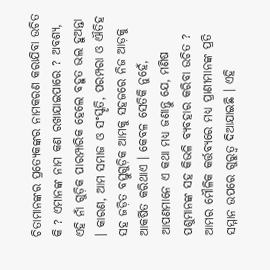ଚିତାମାନଙ୍କର ପ୍ରତ୍ୟେକଙ୍କର ନାମକରଣ କରାଯିବା ଉଚିତ କି ? ଏମାନଙ୍କ ନାମ କଣ ରଖାଯାଇପାରେ ? ଅବଶ୍ୟ, ଏହି ନାଁ ଗୁଡ଼ିକ ପାରମ୍ପାରିକ ହେଲେ ବହୁତ ଭଲ ହୁଅନ୍ତା । କାରଣ, ଆମ ସମାଜ ଓ ସଂସ୍କୃତି, ପରମ୍ପରା ଓ ଐତିହ ସହ ଜଡ଼ିତ ବସ୍ତୁଗୁଡ଼ିକ ଆମକୁ ସହଜରେ ନିଜ ଆଡ଼କୁ ଆକର୍ଷିତ କରିଥାଏ । କେବଳ ସେତିକି ନୁହେଁ, ଆପଣମାନେ ଏ କଥା ମଧ୍ୟ ଜଣାନ୍ତୁ ଯେ, ମଣିଷ ପଶୁମାନଙ୍କ ସହ କିଭଳି ବ୍ୟବହାର କରିବା ଉଚିତ ? ଆମର ମୌଳିକ କର୍ତ୍ତବ୍ୟରେ ମଧ୍ୟ ପ୍ରାଣୀମାନଙ୍କ ପ୍ରତି ସମ୍ମାନ ଉପରେ ଗୁରୁତ୍ୱ ଦିଆଯାଇଛି । ଏହି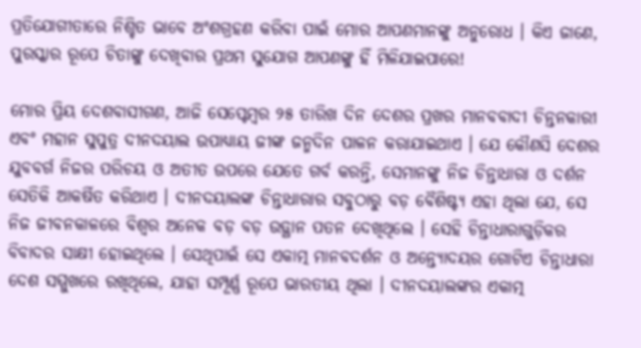ପ୍ରତିଯୋଗୀତାରେ ନିଶ୍ଚିତ ଭାବେ ଅଂଶଗ୍ରହଣ କରିବା ପାଇଁ ମୋର ଆପଣମାନଙ୍କୁ ଅନୁରୋଧ । କିଏ ଜାଣେ, ପୁରସ୍କାର ରୂପେ ଚିତାଙ୍କୁ ଦେଖିବାର ପ୍ରଥମ ସୁଯୋଗ ଆପଣଙ୍କୁ ହିଁ ମିଳିଯାଇପାରେ!

ମୋର ପ୍ରିୟ ଦେଶବାସୀଗଣ, ଆଜି ସେପ୍ଟେମ୍ବର ୨୫ ତାରିଖ ଦିନ ଦେଶର ପ୍ରଖର ମାନବବାଦୀ ଚିନ୍ତନକାରୀ ଏବଂ ମହାନ ସୁପୁତ୍ର ଦୀନଦୟାଲ ଉପାଧ୍ୟାୟ ଜୀଙ୍କ ଜନ୍ମଦିନ ପାଳନ କରାଯାଇଥାଏ । ଯେ କୌଣସି ଦେଶର ଯୁବବର୍ଗ ନିଜର ପରିଚୟ ଓ ଅତୀତ ଉପରେ ଯେତେ ଗର୍ବ କରନ୍ତି, ସେମାନଙ୍କୁ ନିଜ ଚିନ୍ତାଧାରା ଓ ଦର୍ଶନ ସେତିକି ଆକର୍ଷିତ କରିଥାଏ । ଦୀନଦୟାଲଙ୍କ ଚିନ୍ତାଧାରାର ସବୁଠାରୁ ବଡ଼ ବୈଶିଷ୍ଟ୍ୟ ଏହା ଥିଲା ଯେ, ସେ ନିଜ ଜୀବନକାଳରେ ବିଶ୍ୱର ଅନେକ ବଡ଼ ବଡ଼ ଉତ୍ଥାନ ପତନ ଦେଖିଥିଲେ । ସେହି ଚିନ୍ତାଧାରାଗୁଡ଼ିକର ବିବାଦର ସାକ୍ଷୀ ହୋଇଥିଲେ । ସେଥିପାଇଁ ସେ ଏକାତ୍ମ ମାନବଦର୍ଶନ ଓ ଅନ୍ତ୍ୟୋଦୟର ଗୋଟିଏ ଚିନ୍ତାଧାରା ଦେଶ ସମ୍ମୁଖରେ ରଖିଥିଲେ, ଯାହା ସମ୍ପୂର୍ଣ୍ଣ ରୂପେ ଭାରତୀୟ ଥିଲା । ଦୀନଦୟାଲଙ୍କର ଏକାତ୍ମ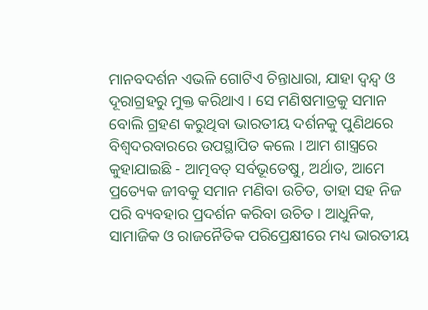ମାନବଦର୍ଶନ ଏଭଳି ଗୋଟିଏ ଚିନ୍ତାଧାରା, ଯାହା ଦ୍ୱନ୍ଦ୍ୱ ଓ ଦୂରାଗ୍ରହରୁ ମୁକ୍ତ କରିଥାଏ । ସେ ମଣିଷମାତ୍ରକୁ ସମାନ ବୋଲି ଗ୍ରହଣ କରୁଥିବା ଭାରତୀୟ ଦର୍ଶନକୁ ପୁଣିଥରେ ବିଶ୍ୱଦରବାରରେ ଉପସ୍ଥାପିତ କଲେ । ଆମ ଶାସ୍ତ୍ରରେ କୁହାଯାଇଛି - ଆତ୍ମବତ୍ ସର୍ବଭୂତେଷୁ, ଅର୍ଥାତ, ଆମେ ପ୍ରତ୍ୟେକ ଜୀବକୁ ସମାନ ମଣିବା ଉଚିତ, ତାହା ସହ ନିଜ ପରି ବ୍ୟବହାର ପ୍ରଦର୍ଶନ କରିବା ଉଚିତ । ଆଧୁନିକ, ସାମାଜିକ ଓ ରାଜନୈତିକ ପରିପ୍ରେକ୍ଷୀରେ ମଧ୍ୟ ଭାରତୀୟ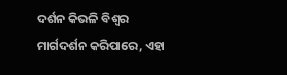ଦର୍ଶନ କିଭଳି ବିଶ୍ୱର ମାର୍ଗଦର୍ଶନ କରିପାରେ, ଏହା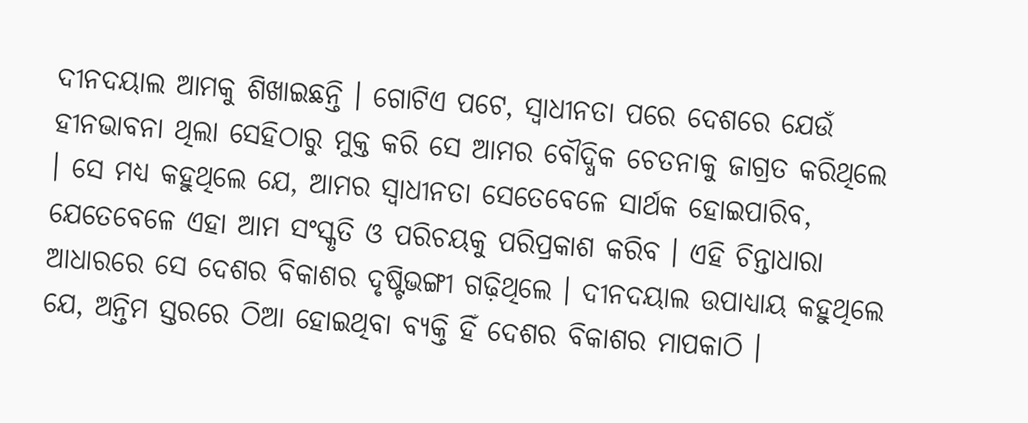ଦୀନଦୟାଲ ଆମକୁ ଶିଖାଇଛନ୍ତି । ଗୋଟିଏ ପଟେ, ସ୍ୱାଧୀନତା ପରେ ଦେଶରେ ଯେଉଁ ହୀନଭାବନା ଥିଲା ସେହିଠାରୁ ମୁକ୍ତ କରି ସେ ଆମର ବୌଦ୍ଧିକ ଚେତନାକୁ ଜାଗ୍ରତ କରିଥିଲେ । ସେ ମଧ୍ୟ କହୁଥିଲେ ଯେ, ଆମର ସ୍ୱାଧୀନତା ସେତେବେଳେ ସାର୍ଥକ ହୋଇପାରିବ, ଯେତେବେଳେ ଏହା ଆମ ସଂସ୍କୃତି ଓ ପରିଚୟକୁ ପରିପ୍ରକାଶ କରିବ । ଏହି ଚିନ୍ତାଧାରା ଆଧାରରେ ସେ ଦେଶର ବିକାଶର ଦୃଷ୍ଟିଭଙ୍ଗୀ ଗଢ଼ିଥିଲେ । ଦୀନଦୟାଲ ଉପାଧ୍ୟାୟ କହୁଥିଲେ ଯେ, ଅନ୍ତିମ ସ୍ତରରେ ଠିଆ ହୋଇଥିବା ବ୍ୟକ୍ତି ହିଁ ଦେଶର ବିକାଶର ମାପକାଠି ।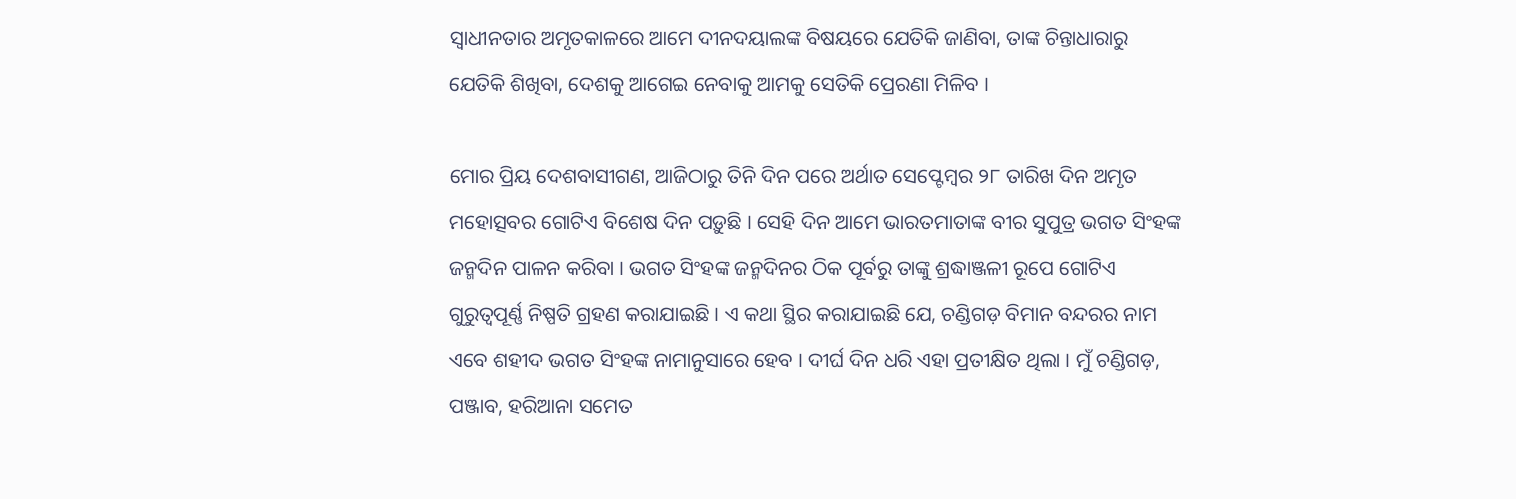ସ୍ୱାଧୀନତାର ଅମୃତକାଳରେ ଆମେ ଦୀନଦୟାଲଙ୍କ ବିଷୟରେ ଯେତିକି ଜାଣିବା, ତାଙ୍କ ଚିନ୍ତାଧାରାରୁ ଯେତିକି ଶିଖିବା, ଦେଶକୁ ଆଗେଇ ନେବାକୁ ଆମକୁ ସେତିକି ପ୍ରେରଣା ମିଳିବ ।

ମୋର ପ୍ରିୟ ଦେଶବାସୀଗଣ, ଆଜିଠାରୁ ତିନି ଦିନ ପରେ ଅର୍ଥାତ ସେପ୍ଟେମ୍ବର ୨୮ ତାରିଖ ଦିନ ଅମୃତ ମହୋତ୍ସବର ଗୋଟିଏ ବିଶେଷ ଦିନ ପଡ଼ୁଛି । ସେହି ଦିନ ଆମେ ଭାରତମାତାଙ୍କ ବୀର ସୁପୁତ୍ର ଭଗତ ସିଂହଙ୍କ ଜନ୍ମଦିନ ପାଳନ କରିବା । ଭଗତ ସିଂହଙ୍କ ଜନ୍ମଦିନର ଠିକ ପୂର୍ବରୁ ତାଙ୍କୁ ଶ୍ରଦ୍ଧାଞ୍ଜଳୀ ରୂପେ ଗୋଟିଏ ଗୁରୁତ୍ୱପୂର୍ଣ୍ଣ ନିଷ୍ପତି ଗ୍ରହଣ କରାଯାଇଛି । ଏ କଥା ସ୍ଥିର କରାଯାଇଛି ଯେ, ଚଣ୍ଡିଗଡ଼ ବିମାନ ବନ୍ଦରର ନାମ ଏବେ ଶହୀଦ ଭଗତ ସିଂହଙ୍କ ନାମାନୁସାରେ ହେବ । ଦୀର୍ଘ ଦିନ ଧରି ଏହା ପ୍ରତୀକ୍ଷିତ ଥିଲା । ମୁଁ ଚଣ୍ଡିଗଡ଼, ପଞ୍ଜାବ, ହରିଆନା ସମେତ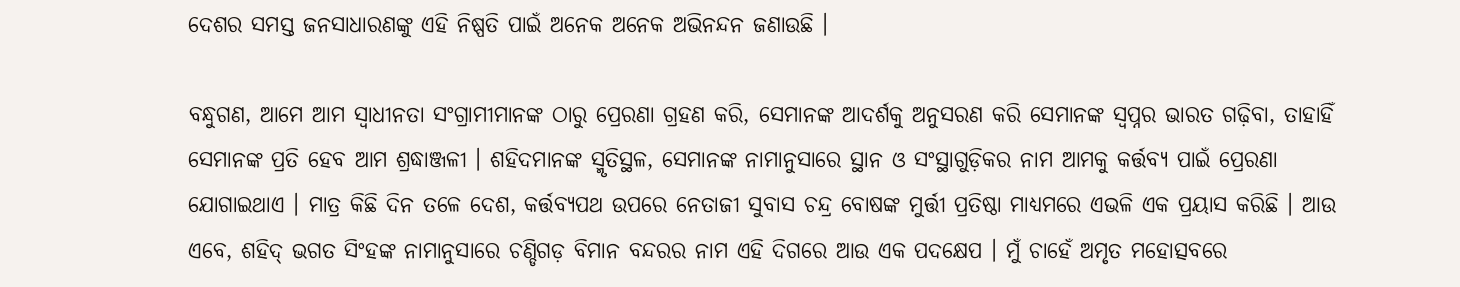ଦେଶର ସମସ୍ତ ଜନସାଧାରଣଙ୍କୁ ଏହି ନିଷ୍ପତି ପାଇଁ ଅନେକ ଅନେକ ଅଭିନନ୍ଦନ ଜଣାଉଛି ।

ବନ୍ଧୁଗଣ, ଆମେ ଆମ ସ୍ୱାଧୀନତା ସଂଗ୍ରାମୀମାନଙ୍କ ଠାରୁ ପ୍ରେରଣା ଗ୍ରହଣ କରି, ସେମାନଙ୍କ ଆଦର୍ଶକୁ ଅନୁସରଣ କରି ସେମାନଙ୍କ ସ୍ୱପ୍ନର ଭାରତ ଗଢ଼ିବା, ତାହାହିଁ ସେମାନଙ୍କ ପ୍ରତି ହେବ ଆମ ଶ୍ରଦ୍ଧାଞ୍ଜଳୀ । ଶହିଦମାନଙ୍କ ସ୍ମୃତିସ୍ଥଳ, ସେମାନଙ୍କ ନାମାନୁସାରେ ସ୍ଥାନ ଓ ସଂସ୍ଥାଗୁଡ଼ିକର ନାମ ଆମକୁ କର୍ତ୍ତବ୍ୟ ପାଇଁ ପ୍ରେରଣା ଯୋଗାଇଥାଏ । ମାତ୍ର କିଛି ଦିନ ତଳେ ଦେଶ, କର୍ତ୍ତବ୍ୟପଥ ଉପରେ ନେତାଜୀ ସୁବାସ ଚନ୍ଦ୍ର ବୋଷଙ୍କ ମୁର୍ତ୍ତୀ ପ୍ରତିଷ୍ଠା ମାଧ୍ୟମରେ ଏଭଳି ଏକ ପ୍ରୟାସ କରିଛି । ଆଉ ଏବେ, ଶହିଦ୍ ଭଗତ ସିଂହଙ୍କ ନାମାନୁସାରେ ଚଣ୍ଡିଗଡ଼ ବିମାନ ବନ୍ଦରର ନାମ ଏହି ଦିଗରେ ଆଉ ଏକ ପଦକ୍ଷେପ । ମୁଁ ଚାହେଁ ଅମୃତ ମହୋତ୍ସବରେ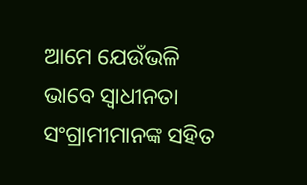ଆମେ ଯେଉଁଭଳି ଭାବେ ସ୍ୱାଧୀନତା ସଂଗ୍ରାମୀମାନଙ୍କ ସହିତ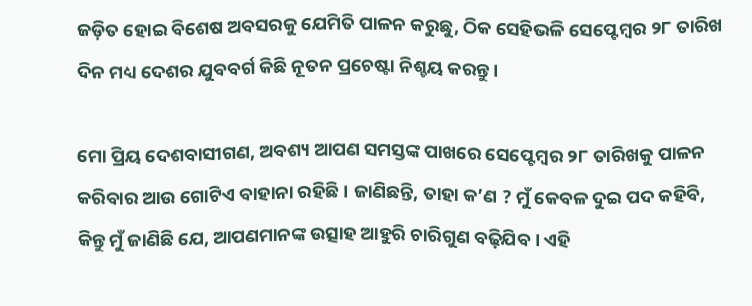ଜଡ଼ିତ ହୋଇ ବିଶେଷ ଅବସରକୁ ଯେମିତି ପାଳନ କରୁଛୁ, ଠିକ ସେହିଭଳି ସେପ୍ଟେମ୍ବର ୨୮ ତାରିଖ ଦିନ ମଧ୍ୟ ଦେଶର ଯୁବବର୍ଗ କିଛି ନୂତନ ପ୍ରଚେଷ୍ଟା ନିଶ୍ଚୟ କରନ୍ତୁ ।

ମୋ ପ୍ରିୟ ଦେଶବାସୀଗଣ, ଅବଶ୍ୟ ଆପଣ ସମସ୍ତଙ୍କ ପାଖରେ ସେପ୍ଟେମ୍ବର ୨୮ ତାରିଖକୁ ପାଳନ କରିବାର ଆଉ ଗୋଟିଏ ବାହାନା ରହିଛି । ଜାଣିଛନ୍ତି, ତାହା କ’ଣ ? ମୁଁ କେବଳ ଦୁଇ ପଦ କହିବି, କିନ୍ତୁ ମୁଁ ଜାଣିଛି ଯେ, ଆପଣମାନଙ୍କ ଉତ୍ସାହ ଆହୁରି ଚାରିଗୁଣ ବଢ଼ିଯିବ । ଏହି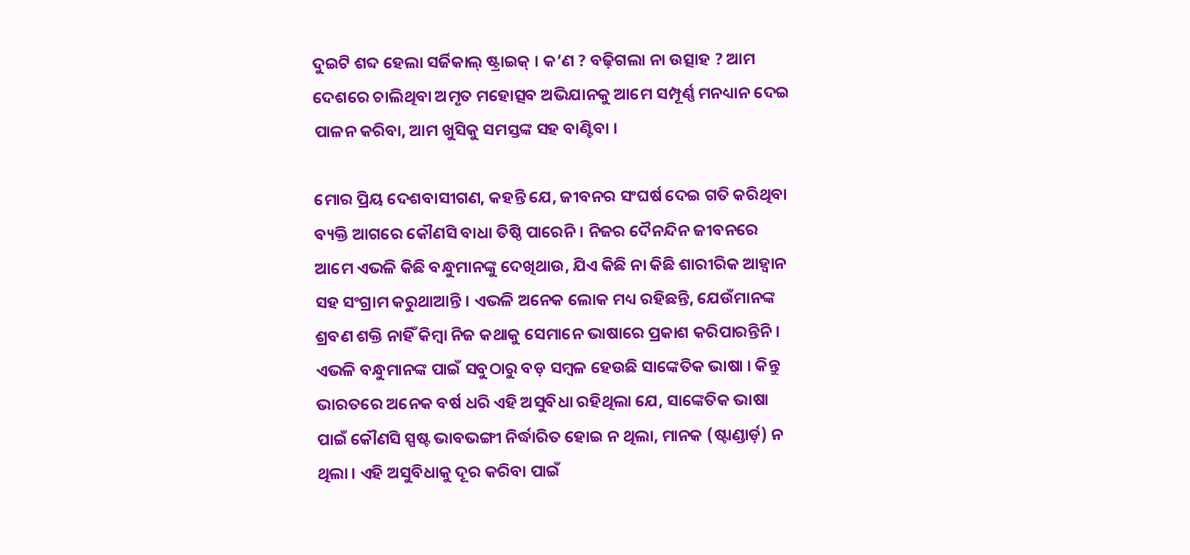ଦୁଇଟି ଶବ୍ଦ ହେଲା ସର୍ଜିକାଲ୍ ଷ୍ଟ୍ରାଇକ୍ । କ’ଣ ? ବଢ଼ିଗଲା ନା ଉତ୍ସାହ ? ଆମ ଦେଶରେ ଚାଲିଥିବା ଅମୃତ ମହୋତ୍ସବ ଅଭିଯାନକୁ ଆମେ ସମ୍ପୂର୍ଣ୍ଣ ମନଧ୍ୟାନ ଦେଇ ପାଳନ କରିବା, ଆମ ଖୁସିକୁ ସମସ୍ତଙ୍କ ସହ ବାଣ୍ଟିବା ।

ମୋର ପ୍ରିୟ ଦେଶବାସୀଗଣ, କହନ୍ତି ଯେ, ଜୀବନର ସଂଘର୍ଷ ଦେଇ ଗତି କରିଥିବା ବ୍ୟକ୍ତି ଆଗରେ କୌଣସି ବାଧା ତିଷ୍ଠି ପାରେନି । ନିଜର ଦୈନନ୍ଦିନ ଜୀବନରେ ଆମେ ଏଭଳି କିଛି ବନ୍ଧୁମାନଙ୍କୁ ଦେଖିଥାଉ, ଯିଏ କିଛି ନା କିଛି ଶାରୀରିକ ଆହ୍ୱାନ ସହ ସଂଗ୍ରାମ କରୁଥାଆନ୍ତି । ଏଭଳି ଅନେକ ଲୋକ ମଧ୍ୟ ରହିଛନ୍ତି, ଯେଉଁମାନଙ୍କ ଶ୍ରବଣ ଶକ୍ତି ନାହିଁ କିମ୍ବା ନିଜ କଥାକୁ ସେମାନେ ଭାଷାରେ ପ୍ରକାଶ କରିପାରନ୍ତିନି । ଏଭଳି ବନ୍ଧୁମାନଙ୍କ ପାଇଁ ସବୁଠାରୁ ବଡ଼ ସମ୍ବଳ ହେଉଛି ସାଙ୍କେତିକ ଭାଷା । କିନ୍ତୁ ଭାରତରେ ଅନେକ ବର୍ଷ ଧରି ଏହି ଅସୁବିଧା ରହିଥିଲା ଯେ, ସାଙ୍କେତିକ ଭାଷା ପାଇଁ କୌଣସି ସ୍ପଷ୍ଟ ଭାବଭଙ୍ଗୀ ନିର୍ଦ୍ଧାରିତ ହୋଇ ନ ଥିଲା, ମାନକ (ଷ୍ଟାଣ୍ଡାର୍ଡ଼) ନ ଥିଲା । ଏହି ଅସୁବିଧାକୁ ଦୂର କରିବା ପାଇଁ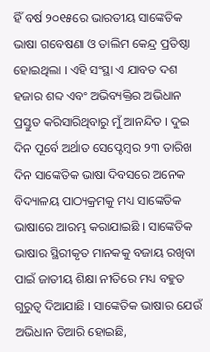ହିଁ ବର୍ଷ ୨୦୧୫ରେ ଭାରତୀୟ ସାଙ୍କେତିକ ଭାଷା ଗବେଷଣା ଓ ତାଲିମ କେନ୍ଦ୍ର ପ୍ରତିଷ୍ଠା ହୋଇଥିଲା । ଏହି ସଂସ୍ଥା ଏ ଯାବତ ଦଶ ହଜାର ଶବ୍ଦ ଏବଂ ଅଭିବ୍ୟକ୍ତିର ଅଭିଧାନ ପ୍ରସ୍ତୁତ କରିସାରିଥିବାରୁ ମୁଁ ଆନନ୍ଦିତ । ଦୁଇ ଦିନ ପୂର୍ବେ ଅର୍ଥାତ ସେପ୍ଟେମ୍ବର ୨୩ ତାରିଖ ଦିନ ସାଙ୍କେତିକ ଭାଷା ଦିବସରେ ଅନେକ ବିଦ୍ୟାଳୟ ପାଠ୍ୟକ୍ରମକୁ ମଧ୍ୟ ସାଙ୍କେତିକ ଭାଷାରେ ଆରମ୍ଭ କରାଯାଇଛି । ସାଙ୍କେତିକ ଭାଷାର ସ୍ଥିରୀକୃତ ମାନକକୁ ବଜାୟ ରଖିବା ପାଇଁ ଜାତୀୟ ଶିକ୍ଷା ନୀତିରେ ମଧ୍ୟ ବହୁତ ଗୁରୁତ୍ୱ ଦିଆଯାଛି । ସାଙ୍କେତିକ ଭାଷାର ଯେଉଁ ଅଭିଧାନ ତିଆରି ହୋଇଛି,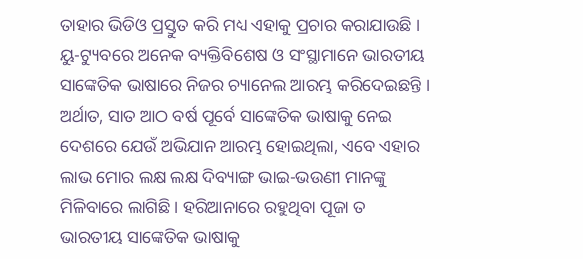ତାହାର ଭିଡିଓ ପ୍ରସ୍ତୁତ କରି ମଧ୍ୟ ଏହାକୁ ପ୍ରଚାର କରାଯାଉଛି । ୟୁ-ଟ୍ୟୁବରେ ଅନେକ ବ୍ୟକ୍ତିବିଶେଷ ଓ ସଂସ୍ଥାମାନେ ଭାରତୀୟ ସାଙ୍କେତିକ ଭାଷାରେ ନିଜର ଚ୍ୟାନେଲ ଆରମ୍ଭ କରିଦେଇଛନ୍ତି । ଅର୍ଥାତ, ସାତ ଆଠ ବର୍ଷ ପୂର୍ବେ ସାଙ୍କେତିକ ଭାଷାକୁ ନେଇ ଦେଶରେ ଯେଉଁ ଅଭିଯାନ ଆରମ୍ଭ ହୋଇଥିଲା, ଏବେ ଏହାର ଲାଭ ମୋର ଲକ୍ଷ ଲକ୍ଷ ଦିବ୍ୟାଙ୍ଗ ଭାଇ-ଭଉଣୀ ମାନଙ୍କୁ ମିଳିବାରେ ଲାଗିଛି । ହରିଆନାରେ ରହୁଥିବା ପୂଜା ତ ଭାରତୀୟ ସାଙ୍କେତିକ ଭାଷାକୁ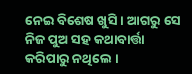ନେଇ ବିଶେଷ ଖୁସି । ଆଗରୁ ସେ ନିଜ ପୁଅ ସହ କଥାବାର୍ତ୍ତା କରିପାରୁ ନଥିଲେ ।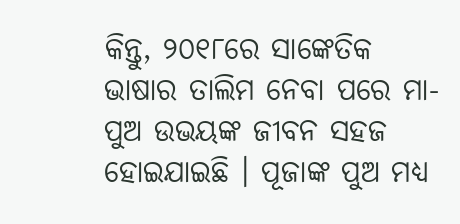କିନ୍ତୁ, ୨୦୧୮ରେ ସାଙ୍କେତିକ ଭାଷାର ତାଲିମ ନେବା ପରେ ମା-ପୁଅ ଉଭୟଙ୍କ ଜୀବନ ସହଜ ହୋଇଯାଇଛି । ପୂଜାଙ୍କ ପୁଅ ମଧ୍ୟ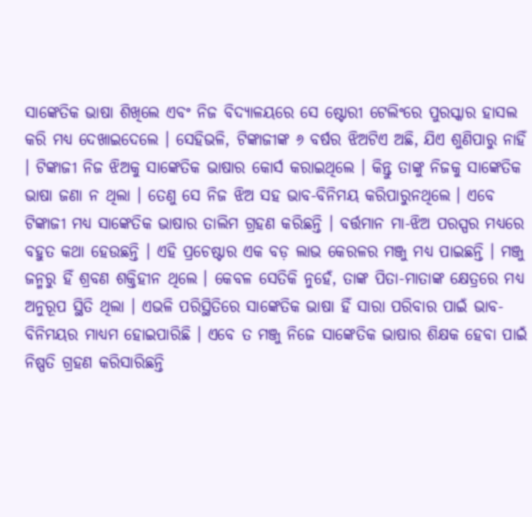ସାଙ୍କେତିକ ଭାଷା ଶିଖିଲେ ଏବଂ ନିଜ ବିଦ୍ୟାଳୟରେ ସେ ଷ୍ଟୋରୀ ଟେଲିଂରେ ପୁରସ୍କାର ହାସଲ କରି ମଧ୍ୟ ଦେଖାଇଦେଲେ । ସେହିଭଳି, ଟିଙ୍କାଜୀଙ୍କ ୬ ବର୍ଷର ଝିଅଟିଏ ଅଛି, ଯିଏ ଶୁଣିପାରୁ ନାହିଁ । ଟିଙ୍କାଜୀ ନିଜ ଝିଅକୁ ସାଙ୍କେତିକ ଭାଷାର କୋର୍ସ କରାଇଥିଲେ । କିନ୍ତୁ ତାଙ୍କୁ ନିଜକୁ ସାଙ୍କେତିକ ଭାଷା ଜଣା ନ ଥିଲା । ତେଣୁ ସେ ନିଜ ଝିଅ ସହ ଭାବ-ବିନିମୟ କରିପାରୁନଥିଲେ । ଏବେ ଟିଙ୍କାଜୀ ମଧ୍ୟ ସାଙ୍କେତିକ ଭାଷାର ତାଲିମ ଗ୍ରହଣ କରିଛନ୍ତି । ବର୍ତ୍ତମାନ ମା-ଝିଅ ପରସ୍ପର ମଧ୍ୟରେ ବହୁତ କଥା ହେଉଛନ୍ତି । ଏହି ପ୍ରଚେଷ୍ଟାର ଏକ ବଡ଼ ଲାଭ କେରଳର ମଞ୍ଜୁ ମଧ୍ୟ ପାଇଛନ୍ତି । ମଞ୍ଜୁ ଜନ୍ମରୁ ହିଁ ଶ୍ରବଣ ଶକ୍ତିହୀନ ଥିଲେ । କେବଳ ସେତିକି ନୁହେଁ, ତାଙ୍କ ପିତା-ମାତାଙ୍କ କ୍ଷେତ୍ରରେ ମଧ୍ୟ ଅନୁରୂପ ସ୍ଥିତି ଥିଲା । ଏଭଳି ପରିସ୍ଥିତିରେ ସାଙ୍କେତିକ ଭାଷା ହିଁ ସାରା ପରିବାର ପାଇଁ ଭାବ-ବିନିମୟର ମାଧ୍ୟମ ହୋଇପାରିଛି । ଏବେ ତ ମଞ୍ଜୁ ନିଜେ ସାଙ୍କେତିକ ଭାଷାର ଶିକ୍ଷକ ହେବା ପାଇଁ ନିଷ୍ପତି ଗ୍ରହଣ କରିସାରିଛନ୍ତି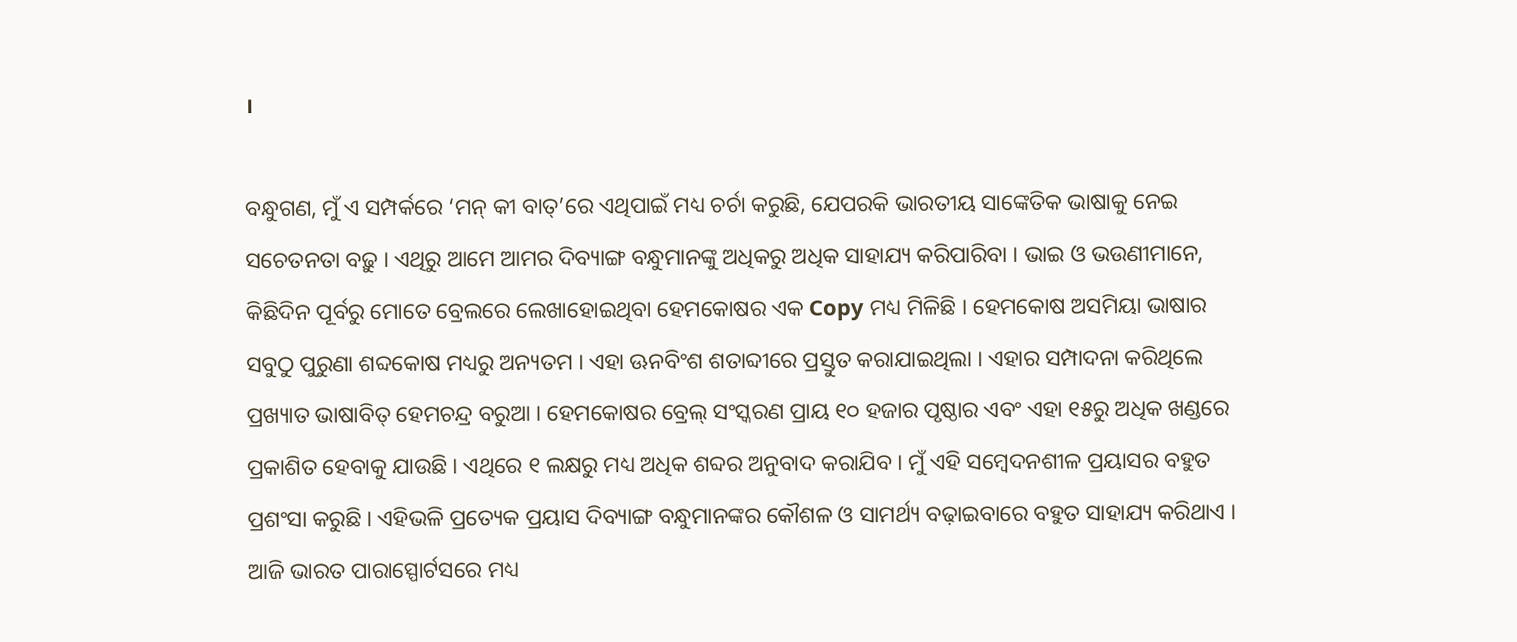।

ବନ୍ଧୁଗଣ, ମୁଁ ଏ ସମ୍ପର୍କରେ ‘ମନ୍ କୀ ବାତ୍’ରେ ଏଥିପାଇଁ ମଧ୍ୟ ଚର୍ଚା କରୁଛି, ଯେପରକି ଭାରତୀୟ ସାଙ୍କେତିକ ଭାଷାକୁ ନେଇ ସଚେତନତା ବଢ଼ୁ । ଏଥିରୁ ଆମେ ଆମର ଦିବ୍ୟାଙ୍ଗ ବନ୍ଧୁମାନଙ୍କୁ ଅଧିକରୁ ଅଧିକ ସାହାଯ୍ୟ କରିପାରିବା । ଭାଇ ଓ ଭଉଣୀମାନେ, କିଛିଦିନ ପୂର୍ବରୁ ମୋତେ ବ୍ରେଲରେ ଲେଖାହୋଇଥିବା ହେମକୋଷର ଏକ Copy ମଧ୍ୟ ମିଳିଛି । ହେମକୋଷ ଅସମିୟା ଭାଷାର ସବୁଠୁ ପୁରୁଣା ଶବ୍ଦକୋଷ ମଧ୍ୟରୁ ଅନ୍ୟତମ । ଏହା ଊନବିଂଶ ଶତାବ୍ଦୀରେ ପ୍ରସ୍ତୁତ କରାଯାଇଥିଲା । ଏହାର ସମ୍ପାଦନା କରିଥିଲେ ପ୍ରଖ୍ୟାତ ଭାଷାବିତ୍ ହେମଚନ୍ଦ୍ର ବରୁଆ । ହେମକୋଷର ବ୍ରେଲ୍ ସଂସ୍କରଣ ପ୍ରାୟ ୧୦ ହଜାର ପୃଷ୍ଠାର ଏବଂ ଏହା ୧୫ରୁ ଅଧିକ ଖଣ୍ଡରେ ପ୍ରକାଶିତ ହେବାକୁ ଯାଉଛି । ଏଥିରେ ୧ ଲକ୍ଷରୁ ମଧ୍ୟ ଅଧିକ ଶବ୍ଦର ଅନୁବାଦ କରାଯିବ । ମୁଁ ଏହି ସମ୍ବେଦନଶୀଳ ପ୍ରୟାସର ବହୁତ ପ୍ରଶଂସା କରୁଛି । ଏହିଭଳି ପ୍ରତ୍ୟେକ ପ୍ରୟାସ ଦିବ୍ୟାଙ୍ଗ ବନ୍ଧୁମାନଙ୍କର କୌଶଳ ଓ ସାମର୍ଥ୍ୟ ବଢ଼ାଇବାରେ ବହୁତ ସାହାଯ୍ୟ କରିଥାଏ । ଆଜି ଭାରତ ପାରାସ୍ପୋର୍ଟସରେ ମଧ୍ୟ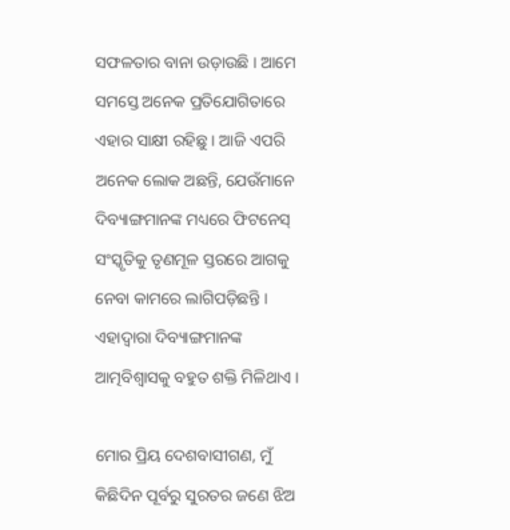ସଫଳତାର ବାନା ଉଡ଼ାଉଛି । ଆମେ ସମସ୍ତେ ଅନେକ ପ୍ରତିଯୋଗିତାରେ ଏହାର ସାକ୍ଷୀ ରହିଛୁ । ଆଜି ଏପରି ଅନେକ ଲୋକ ଅଛନ୍ତି, ଯେଉଁମାନେ ଦିବ୍ୟାଙ୍ଗମାନଙ୍କ ମଧ୍ୟରେ ଫିଟନେସ୍ ସଂସ୍କୃତିକୁ ତୃଣମୂଳ ସ୍ତରରେ ଆଗକୁ ନେବା କାମରେ ଲାଗିପଡ଼ିଛନ୍ତି । ଏହାଦ୍ୱାରା ଦିବ୍ୟାଙ୍ଗମାନଙ୍କ ଆତ୍ମବିଶ୍ୱାସକୁ ବହୁତ ଶକ୍ତି ମିଳିଥାଏ ।

ମୋର ପ୍ରିୟ ଦେଶବାସୀଗଣ, ମୁଁ କିଛିଦିନ ପୂର୍ବରୁ ସୁରତର ଜଣେ ଝିଅ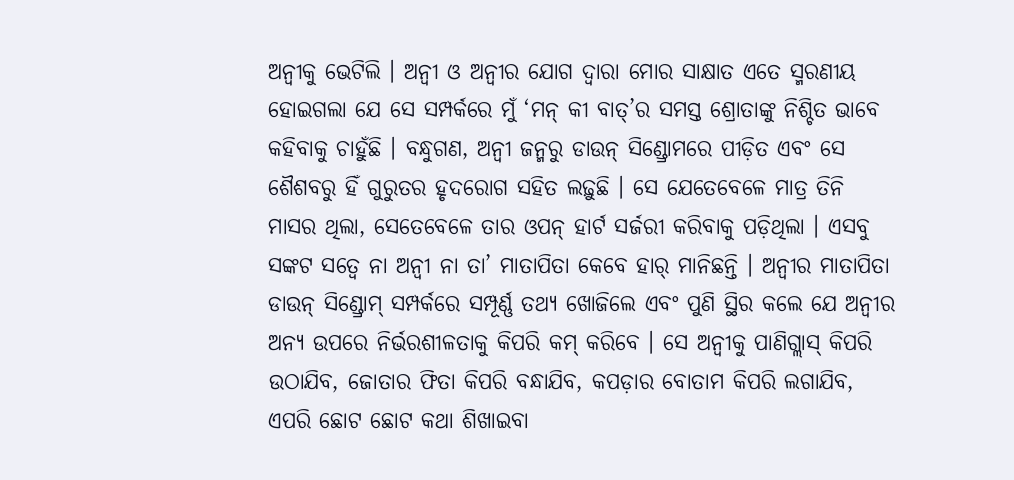ଅନ୍ୱୀକୁ ଭେଟିଲି । ଅନ୍ୱୀ ଓ ଅନ୍ୱୀର ଯୋଗ ଦ୍ୱାରା ମୋର ସାକ୍ଷାତ ଏତେ ସ୍ମରଣୀୟ ହୋଇଗଲା ଯେ ସେ ସମ୍ପର୍କରେ ମୁଁ ‘ମନ୍ କୀ ବାତ୍’ର ସମସ୍ତ ଶ୍ରୋତାଙ୍କୁ ନିଶ୍ଚିତ ଭାବେ କହିବାକୁ ଚାହୁଁଛି । ବନ୍ଧୁଗଣ, ଅନ୍ୱୀ ଜନ୍ମରୁ ଡାଉନ୍ ସିଣ୍ଡ୍ରୋମରେ ପୀଡ଼ିତ ଏବଂ ସେ ଶୈଶବରୁ ହିଁ ଗୁରୁତର ହୃଦରୋଗ ସହିତ ଲଢ଼ୁଛି । ସେ ଯେତେବେଳେ ମାତ୍ର ତିନି ମାସର ଥିଲା, ସେତେବେଳେ ତାର ଓପନ୍ ହାର୍ଟ ସର୍ଜରୀ କରିବାକୁ ପଡ଼ିଥିଲା । ଏସବୁ ସଙ୍କଟ ସତ୍ୱେ ନା ଅନ୍ୱୀ ନା ତା’ ମାତାପିତା କେବେ ହାର୍ ମାନିଛନ୍ତି । ଅନ୍ୱୀର ମାତାପିତା ଡାଉନ୍ ସିଣ୍ଡ୍ରୋମ୍ ସମ୍ପର୍କରେ ସମ୍ପୂର୍ଣ୍ଣ ତଥ୍ୟ ଖୋଜିଲେ ଏବଂ ପୁଣି ସ୍ଥିର କଲେ ଯେ ଅନ୍ୱୀର ଅନ୍ୟ ଉପରେ ନିର୍ଭରଶୀଳତାକୁ କିପରି କମ୍ କରିବେ । ସେ ଅନ୍ୱୀକୁ ପାଣିଗ୍ଲାସ୍ କିପରି ଉଠାଯିବ, ଜୋତାର ଫିତା କିପରି ବନ୍ଧାଯିବ, କପଡ଼ାର ବୋତାମ କିପରି ଲଗାଯିବ, ଏପରି ଛୋଟ ଛୋଟ କଥା ଶିଖାଇବା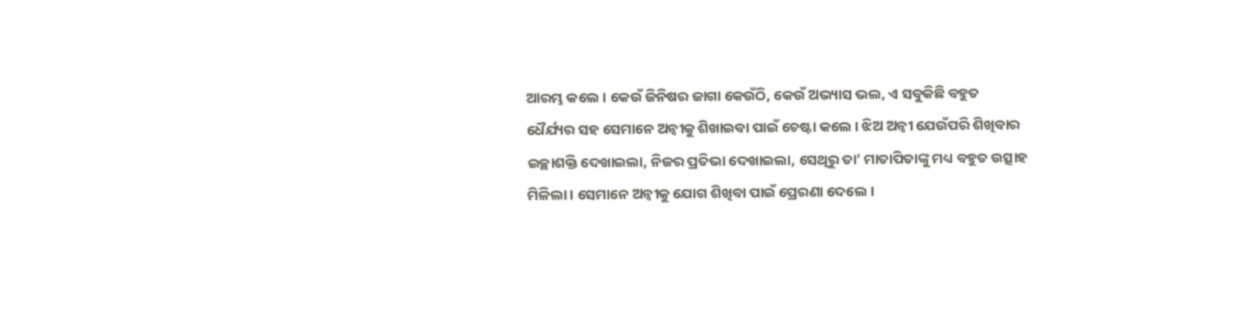ଆରମ୍ଭ କଲେ । କେଉଁ ଜିନିଷର ଜାଗା କେଉଁଠି, କେଉଁ ଅଭ୍ୟାସ ଭଲ, ଏ ସବୁକିଛି ବହୁତ ଧୈର୍ଯ୍ୟର ସହ ସେମାନେ ଅନ୍ୱୀକୁ ଶିଖାଇବା ପାଇଁ ଚେଷ୍ଟା କଲେ । ଝିଅ ଅନ୍ୱୀ ଯେଉଁପରି ଶିଖିବାର ଇଚ୍ଛାଶକ୍ତି ଦେଖାଇଲା, ନିଜର ପ୍ରତିଭା ଦେଖାଇଲା, ସେଥିରୁ ତା’ ମାତାପିତାଙ୍କୁ ମଧ୍ୟ ବହୁତ ଉତ୍ସାହ ମିଳିଲା । ସେମାନେ ଅନ୍ୱୀକୁ ଯୋଗ ଶିଖିବା ପାଇଁ ପ୍ରେରଣା ଦେଲେ ।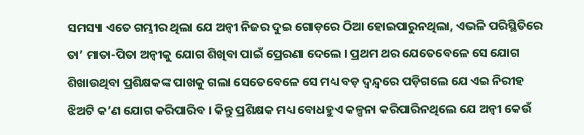ସମସ୍ୟା ଏତେ ଗମ୍ଭୀର ଥିଲା ଯେ ଅନ୍ୱୀ ନିଜର ଦୁଇ ଗୋଡ଼ରେ ଠିଆ ହୋଇପାରୁନଥିଲା, ଏଭଳି ପରିସ୍ଥିତିରେ ତା’ ମାତା-ପିତା ଅନ୍ୱୀକୁ ଯୋଗ ଶିଖିବା ପାଇଁ ପ୍ରେରଣା ଦେଲେ । ପ୍ରଥମ ଥର ଯେତେବେଳେ ସେ ଯୋଗ ଶିଖାଉଥିବା ପ୍ରଶିକ୍ଷକଙ୍କ ପାଖକୁ ଗଲା ସେତେବେଳେ ସେ ମଧ୍ୟ ବଡ଼ ଦ୍ୱନ୍ଦ୍ୱରେ ପଡ଼ିଗଲେ ଯେ ଏଇ ନିରୀହ ଝିଅଟି କ’ଣ ଯୋଗ କରିପାରିବ । କିନ୍ତୁ ପ୍ରଶିକ୍ଷକ ମଧ୍ୟ ବୋଧହୁଏ କଳ୍ପନା କରିପାରିନଥିଲେ ଯେ ଅନ୍ୱୀ କେଉଁ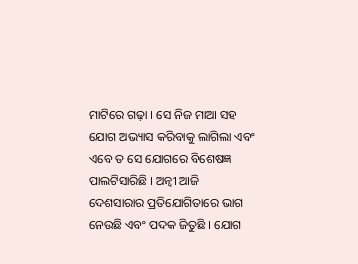ମାଟିରେ ଗଢ଼ା । ସେ ନିଜ ମାଆ ସହ ଯୋଗ ଅଭ୍ୟାସ କରିବାକୁ ଲାଗିଲା ଏବଂ ଏବେ ତ ସେ ଯୋଗରେ ବିଶେଷଜ୍ଞ ପାଲଟିସାରିଛି । ଅନ୍ୱୀ ଆଜି ଦେଶସାରାର ପ୍ରତିଯୋଗିତାରେ ଭାଗ ନେଉଛି ଏବଂ ପଦକ ଜିତୁଛି । ଯୋଗ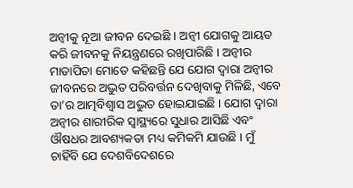ଅନ୍ୱୀକୁ ନୂଆ ଜୀବନ ଦେଇଛି । ଅନ୍ୱୀ ଯୋଗକୁ ଆୟତ କରି ଜୀବନକୁ ନିୟନ୍ତ୍ରଣରେ ରଖିପାରିଛି । ଅନ୍ୱୀର ମାତାପିତା ମୋତେ କହିଛନ୍ତି ଯେ ଯୋଗ ଦ୍ୱାରା ଅନ୍ୱୀର ଜୀବନରେ ଅଦ୍ଭୁତ ପରିବର୍ତ୍ତନ ଦେଖିବାକୁ ମିଳିଛି, ଏବେ ତା’ର ଆତ୍ମବିଶ୍ୱାସ ଅଦ୍ଭୁତ ହୋଇଯାଇଛି । ଯୋଗ ଦ୍ୱାରା ଅନ୍ୱୀର ଶାରୀରିକ ସ୍ୱାସ୍ଥ୍ୟରେ ସୁଧାର ଆସିଛି ଏବଂ ଔଷଧର ଆବଶ୍ୟକତା ମଧ୍ୟ କମିକମି ଯାଉଛି । ମୁଁ ଚାହିଁବି ଯେ ଦେଶବିଦେଶରେ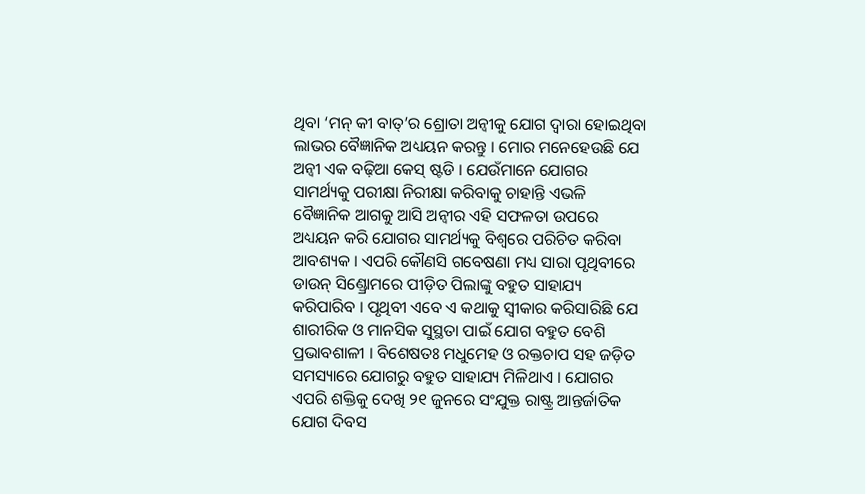ଥିବା ‘ମନ୍ କୀ ବାତ୍’ର ଶ୍ରୋତା ଅନ୍ୱୀକୁ ଯୋଗ ଦ୍ୱାରା ହୋଇଥିବା ଲାଭର ବୈଜ୍ଞାନିକ ଅଧ୍ୟୟନ କରନ୍ତୁ । ମୋର ମନେହେଉଛି ଯେ ଅନ୍ୱୀ ଏକ ବଢ଼ିଆ କେସ୍ ଷ୍ଟଡି । ଯେଉଁମାନେ ଯୋଗର ସାମର୍ଥ୍ୟକୁ ପରୀକ୍ଷା ନିରୀକ୍ଷା କରିବାକୁ ଚାହାନ୍ତି ଏଭଳି ବୈଜ୍ଞାନିକ ଆଗକୁ ଆସି ଅନ୍ୱୀର ଏହି ସଫଳତା ଉପରେ ଅଧ୍ୟୟନ କରି ଯୋଗର ସାମର୍ଥ୍ୟକୁ ବିଶ୍ୱରେ ପରିଚିତ କରିବା ଆବଶ୍ୟକ । ଏପରି କୌଣସି ଗବେଷଣା ମଧ୍ୟ ସାରା ପୃଥିବୀରେ ଡାଉନ୍ ସିଣ୍ଡ୍ରୋମରେ ପୀଡ଼ିତ ପିଲାଙ୍କୁ ବହୁତ ସାହାଯ୍ୟ କରିପାରିବ । ପୃଥିବୀ ଏବେ ଏ କଥାକୁ ସ୍ୱୀକାର କରିସାରିଛି ଯେ ଶାରୀରିକ ଓ ମାନସିକ ସୁସ୍ଥତା ପାଇଁ ଯୋଗ ବହୁତ ବେଶି ପ୍ରଭାବଶାଳୀ । ବିଶେଷତଃ ମଧୁମେହ ଓ ରକ୍ତଚାପ ସହ ଜଡ଼ିତ ସମସ୍ୟାରେ ଯୋଗରୁ ବହୁତ ସାହାଯ୍ୟ ମିଳିଥାଏ । ଯୋଗର ଏପରି ଶକ୍ତିକୁ ଦେଖି ୨୧ ଜୁନରେ ସଂଯୁକ୍ତ ରାଷ୍ଟ୍ର ଆନ୍ତର୍ଜାତିକ ଯୋଗ ଦିବସ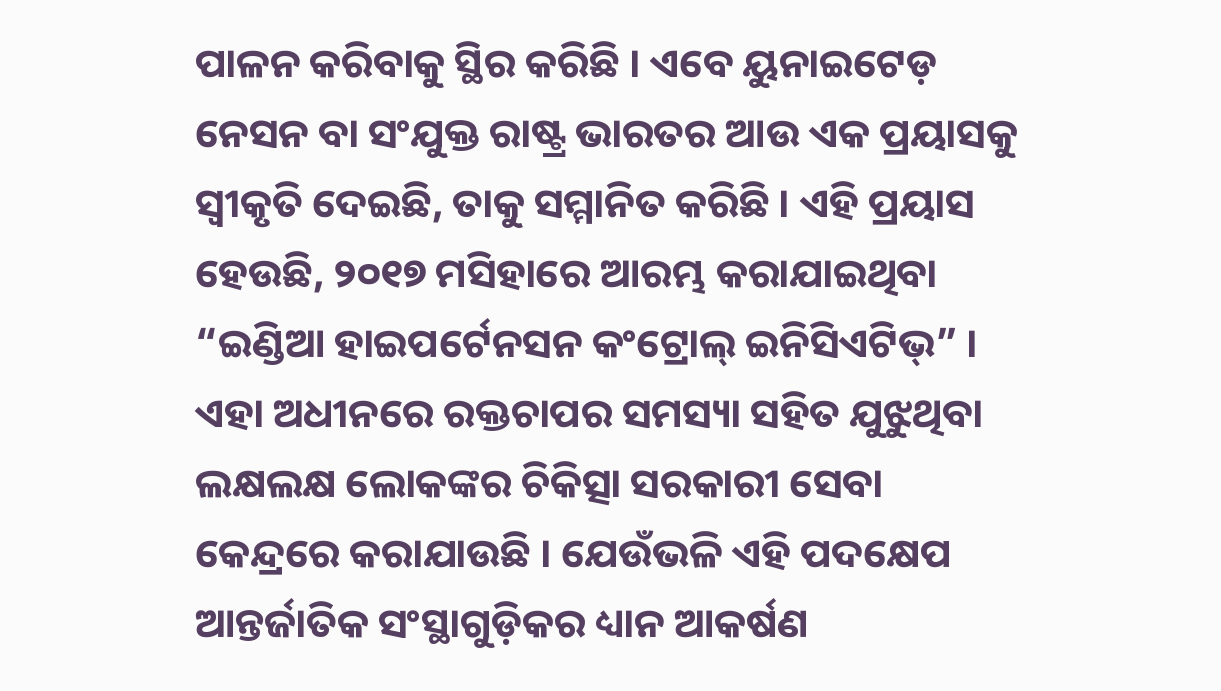ପାଳନ କରିବାକୁ ସ୍ଥିର କରିଛି । ଏବେ ୟୁନାଇଟେଡ଼ ନେସନ ବା ସଂଯୁକ୍ତ ରାଷ୍ଟ୍ର ଭାରତର ଆଉ ଏକ ପ୍ରୟାସକୁ ସ୍ୱୀକୃତି ଦେଇଛି, ତାକୁ ସମ୍ମାନିତ କରିଛି । ଏହି ପ୍ରୟାସ ହେଉଛି, ୨୦୧୭ ମସିହାରେ ଆରମ୍ଭ କରାଯାଇଥିବା “ଇଣ୍ଡିଆ ହାଇପର୍ଟେନସନ କଂଟ୍ରୋଲ୍ ଇନିସିଏଟିଭ୍” । ଏହା ଅଧୀନରେ ରକ୍ତଚାପର ସମସ୍ୟା ସହିତ ଯୁଝୁଥିବା ଲକ୍ଷଲକ୍ଷ ଲୋକଙ୍କର ଚିକିତ୍ସା ସରକାରୀ ସେବା କେନ୍ଦ୍ରରେ କରାଯାଉଛି । ଯେଉଁଭଳି ଏହି ପଦକ୍ଷେପ ଆନ୍ତର୍ଜାତିକ ସଂସ୍ଥାଗୁଡ଼ିକର ଧ୍ୟାନ ଆକର୍ଷଣ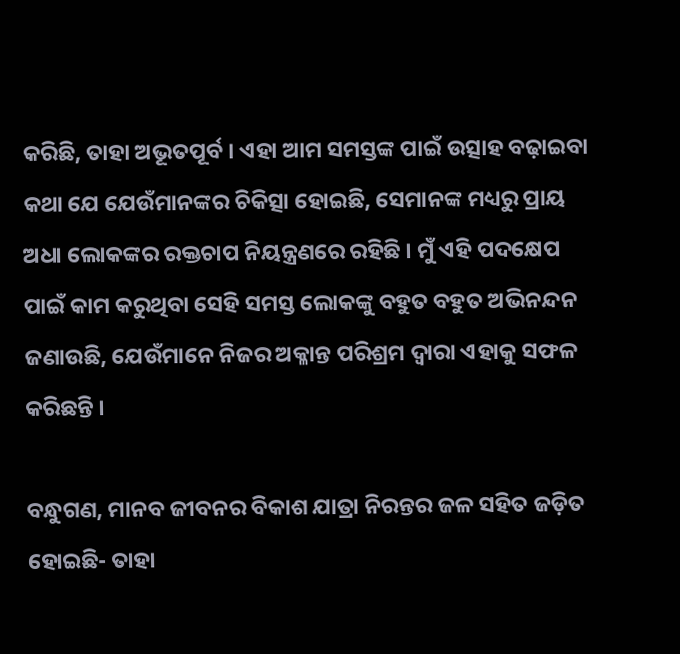କରିଛି, ତାହା ଅଭୂତପୂର୍ବ । ଏହା ଆମ ସମସ୍ତଙ୍କ ପାଇଁ ଉତ୍ସାହ ବଢ଼ାଇବା କଥା ଯେ ଯେଉଁମାନଙ୍କର ଚିକିତ୍ସା ହୋଇଛି, ସେମାନଙ୍କ ମଧ୍ୟରୁ ପ୍ରାୟ ଅଧା ଲୋକଙ୍କର ରକ୍ତଚାପ ନିୟନ୍ତ୍ରଣରେ ରହିଛି । ମୁଁ ଏହି ପଦକ୍ଷେପ ପାଇଁ କାମ କରୁଥିବା ସେହି ସମସ୍ତ ଲୋକଙ୍କୁ ବହୁତ ବହୁତ ଅଭିନନ୍ଦନ ଜଣାଉଛି, ଯେଉଁମାନେ ନିଜର ଅକ୍ଳାନ୍ତ ପରିଶ୍ରମ ଦ୍ୱାରା ଏହାକୁ ସଫଳ କରିଛନ୍ତି ।

ବନ୍ଧୁଗଣ, ମାନବ ଜୀବନର ବିକାଶ ଯାତ୍ରା ନିରନ୍ତର ଜଳ ସହିତ ଜଡ଼ିତ ହୋଇଛି- ତାହା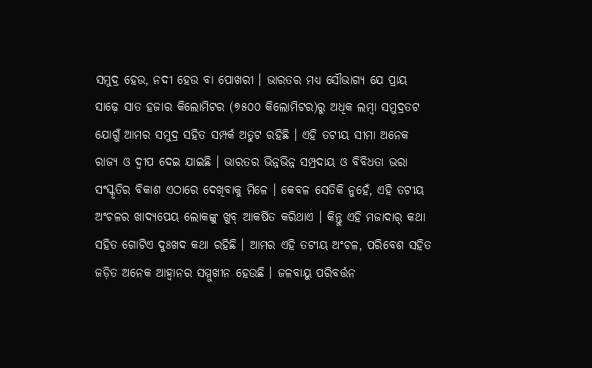ସମୁଦ୍ର ହେଉ, ନଦୀ ହେଉ ବା ପୋଖରୀ । ଭାରତର ମଧ୍ୟ ସୌଭାଗ୍ୟ ଯେ ପ୍ରାୟ ସାଢ଼େ ସାତ ହଜାର କିଲୋମିଟର (୭୫୦୦ କିଲୋମିଟର)ରୁ ଅଧିକ ଲମ୍ବା ସମୁଦ୍ରତଟ ଯୋଗୁଁ ଆମର ସମୁଦ୍ର ସହିତ ସମ୍ପର୍କ ଅତୁଟ ରହିଛି । ଏହି ତଟୀୟ ସୀମା ଅନେକ ରାଜ୍ୟ ଓ ଦ୍ୱୀପ ଦେଇ ଯାଇଛି । ଭାରତର ଭିନ୍ନଭିନ୍ନ ସମ୍ପ୍ରଦାୟ ଓ ବିବିଧତା ଭରା ସଂସ୍କୃତିର ବିକାଶ ଏଠାରେ ଦେଖିବାକୁ ମିଳେ । କେବଳ ସେତିକି ନୁହେଁ, ଏହି ତଟୀୟ ଅଂଚଳର ଖାଦ୍ୟପେୟ ଲୋକଙ୍କୁ ଖୁବ୍ ଆକର୍ଷିତ କରିଥାଏ । କିନ୍ତୁ ଏହି ମଜାଦାର୍ କଥା ସହିତ ଗୋଟିଏ ଦୁଃଖଦ କଥା ରହିଛି । ଆମର ଏହି ତଟୀୟ ଅଂଚଳ, ପରିବେଶ ସହିତ ଜଡ଼ିତ ଅନେକ ଆହ୍ୱାନର ସମ୍ମୁଖୀନ ହେଉଛି । ଜଳବାୟୁ ପରିବର୍ତ୍ତନ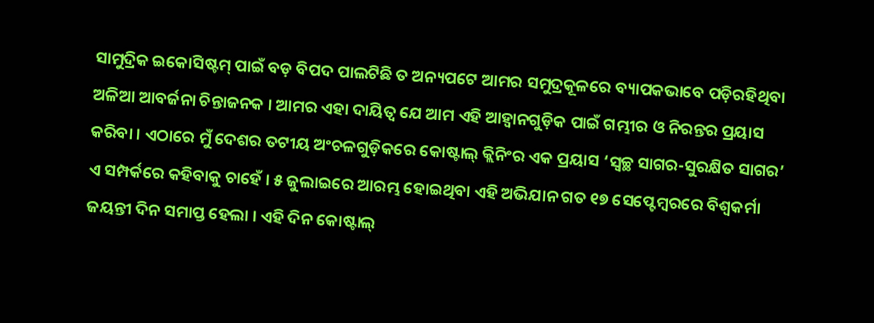ସାମୁଦ୍ରିକ ଇକୋସିଷ୍ଟମ୍ ପାଇଁ ବଡ଼ ବିପଦ ପାଲଟିଛି ତ ଅନ୍ୟପଟେ ଆମର ସମୁଦ୍ରକୂଳରେ ବ୍ୟାପକଭାବେ ପଡ଼ିରହିଥିବା ଅଳିଆ ଆବର୍ଜନା ଚିନ୍ତାଜନକ । ଆମର ଏହା ଦାୟିତ୍ୱ ଯେ ଆମ ଏହି ଆହ୍ୱାନଗୁଡ଼ିକ ପାଇଁ ଗମ୍ଭୀର ଓ ନିରନ୍ତର ପ୍ରୟାସ କରିବା । ଏଠାରେ ମୁଁ ଦେଶର ତଟୀୟ ଅଂଚଳଗୁଡ଼ିକରେ କୋଷ୍ଟାଲ୍ କ୍ଲିନିଂର ଏକ ପ୍ରୟାସ ‘ସ୍ୱଚ୍ଛ ସାଗର-ସୁରକ୍ଷିତ ସାଗର’ ଏ ସମ୍ପର୍କରେ କହିବାକୁ ଚାହେଁ । ୫ ଜୁଲାଇରେ ଆରମ୍ଭ ହୋଇଥିବା ଏହି ଅଭିଯାନ ଗତ ୧୭ ସେପ୍ଟେମ୍ବରରେ ବିଶ୍ୱକର୍ମା ଜୟନ୍ତୀ ଦିନ ସମାପ୍ତ ହେଲା । ଏହି ଦିନ କୋଷ୍ଟାଲ୍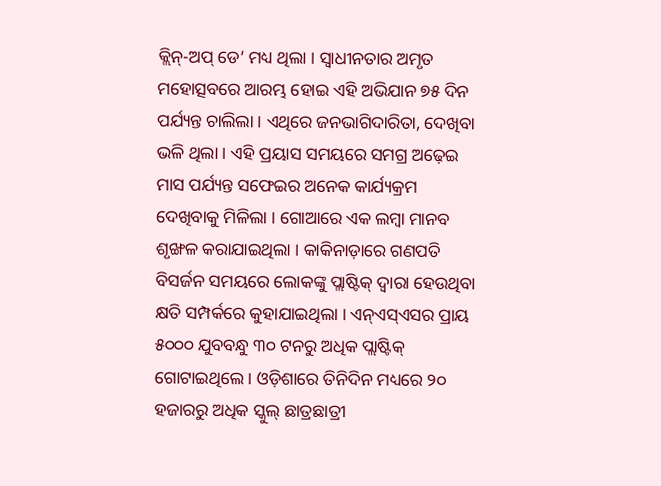କ୍ଲିନ୍-ଅପ୍ ଡେ’ ମଧ୍ୟ ଥିଲା । ସ୍ୱାଧୀନତାର ଅମୃତ ମହୋତ୍ସବରେ ଆରମ୍ଭ ହୋଇ ଏହି ଅଭିଯାନ ୭୫ ଦିନ ପର୍ଯ୍ୟନ୍ତ ଚାଲିଲା । ଏଥିରେ ଜନଭାଗିଦାରିତା, ଦେଖିବା ଭଳି ଥିଲା । ଏହି ପ୍ରୟାସ ସମୟରେ ସମଗ୍ର ଅଢ଼େଇ ମାସ ପର୍ଯ୍ୟନ୍ତ ସଫେଇର ଅନେକ କାର୍ଯ୍ୟକ୍ରମ ଦେଖିବାକୁ ମିଳିଲା । ଗୋଆରେ ଏକ ଲମ୍ବା ମାନବ ଶୃଙ୍ଖଳ କରାଯାଇଥିଲା । କାକିନାଡ଼ାରେ ଗଣପତି ବିସର୍ଜନ ସମୟରେ ଲୋକଙ୍କୁ ପ୍ଲାଷ୍ଟିକ୍ ଦ୍ୱାରା ହେଉଥିବା କ୍ଷତି ସମ୍ପର୍କରେ କୁହାଯାଇଥିଲା । ଏନ୍ଏସ୍ଏସର ପ୍ରାୟ ୫୦୦୦ ଯୁବବନ୍ଧୁ ୩୦ ଟନରୁ ଅଧିକ ପ୍ଲାଷ୍ଟିକ୍ ଗୋଟାଇଥିଲେ । ଓଡ଼ିଶାରେ ତିନିଦିନ ମଧ୍ୟରେ ୨୦ ହଜାରରୁ ଅଧିକ ସ୍କୁଲ୍ ଛାତ୍ରଛାତ୍ରୀ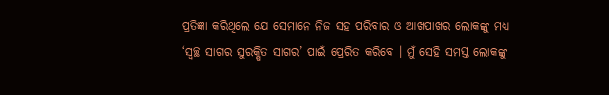ପ୍ରତିଜ୍ଞା କରିଥିଲେ ଯେ ସେମାନେ ନିଜ ସହ ପରିବାର ଓ ଆଖପାଖର ଲୋକଙ୍କୁ ମଧ୍ୟ ‘ସ୍ୱଚ୍ଛ ସାଗର ସୁରକ୍ଷିତ ସାଗର’ ପାଇଁ ପ୍ରେରିତ କରିବେ । ମୁଁ ସେହି ସମସ୍ତ ଲୋକଙ୍କୁ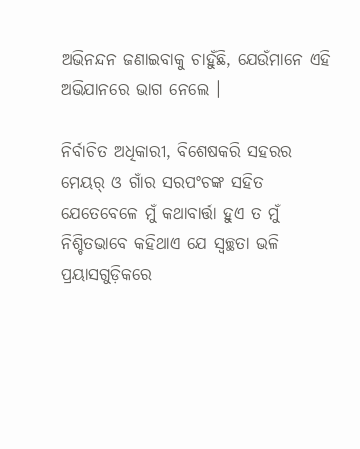ଅଭିନନ୍ଦନ ଜଣାଇବାକୁ ଚାହୁଁଛି, ଯେଉଁମାନେ ଏହି ଅଭିଯାନରେ ଭାଗ ନେଲେ ।

ନିର୍ବାଚିତ ଅଧିକାରୀ, ବିଶେଷକରି ସହରର ମେୟର୍ ଓ ଗାଁର ସରପଂଚଙ୍କ ସହିତ ଯେତେବେଳେ ମୁଁ କଥାବାର୍ତ୍ତା ହୁଏ ତ ମୁଁ ନିଶ୍ଚିତଭାବେ କହିଥାଏ ଯେ ସ୍ୱଚ୍ଛତା ଭଳି ପ୍ରୟାସଗୁଡ଼ିକରେ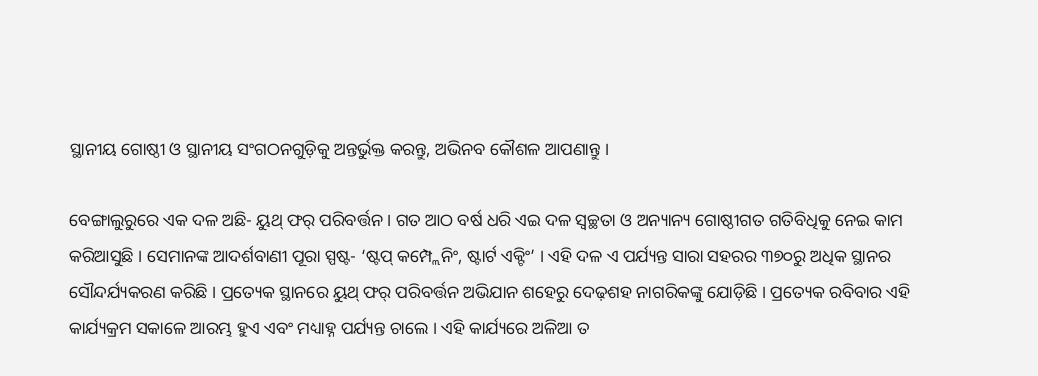ସ୍ଥାନୀୟ ଗୋଷ୍ଠୀ ଓ ସ୍ଥାନୀୟ ସଂଗଠନଗୁଡ଼ିକୁ ଅନ୍ତର୍ଭୁକ୍ତ କରନ୍ତୁ, ଅଭିନବ କୌଶଳ ଆପଣାନ୍ତୁ ।

ବେଙ୍ଗାଲୁରୁରେ ଏକ ଦଳ ଅଛି- ୟୁଥ୍ ଫର୍ ପରିବର୍ତ୍ତନ । ଗତ ଆଠ ବର୍ଷ ଧରି ଏଇ ଦଳ ସ୍ୱଚ୍ଛତା ଓ ଅନ୍ୟାନ୍ୟ ଗୋଷ୍ଠୀଗତ ଗତିବିଧିକୁ ନେଇ କାମ କରିଆସୁଛି । ସେମାନଙ୍କ ଆଦର୍ଶବାଣୀ ପୂରା ସ୍ପଷ୍ଟ- ‘ଷ୍ଟପ୍ କମ୍ପ୍ଲେନିଂ, ଷ୍ଟାର୍ଟ ଏକ୍ଟିଂ’ । ଏହି ଦଳ ଏ ପର୍ଯ୍ୟନ୍ତ ସାରା ସହରର ୩୭୦ରୁ ଅଧିକ ସ୍ଥାନର ସୌନ୍ଦର୍ଯ୍ୟକରଣ କରିଛି । ପ୍ରତ୍ୟେକ ସ୍ଥାନରେ ୟୁଥ୍ ଫର୍ ପରିବର୍ତ୍ତନ ଅଭିଯାନ ଶହେରୁ ଦେଢ଼ଶହ ନାଗରିକଙ୍କୁ ଯୋଡ଼ିଛି । ପ୍ରତ୍ୟେକ ରବିବାର ଏହି କାର୍ଯ୍ୟକ୍ରମ ସକାଳେ ଆରମ୍ଭ ହୁଏ ଏବଂ ମଧ୍ୟାହ୍ନ ପର୍ଯ୍ୟନ୍ତ ଚାଲେ । ଏହି କାର୍ଯ୍ୟରେ ଅଳିଆ ତ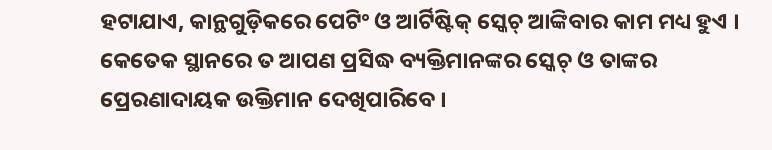ହଟାଯାଏ, କାନ୍ଥଗୁଡ଼ିକରେ ପେଟିଂ ଓ ଆର୍ଟିଷ୍ଟିକ୍ ସ୍କେଚ୍ ଆଙ୍କିବାର କାମ ମଧ୍ୟ ହୁଏ । କେତେକ ସ୍ଥାନରେ ତ ଆପଣ ପ୍ରସିଦ୍ଧ ବ୍ୟକ୍ତିମାନଙ୍କର ସ୍କେଚ୍ ଓ ତାଙ୍କର ପ୍ରେରଣାଦାୟକ ଉକ୍ତିମାନ ଦେଖିପାରିବେ ।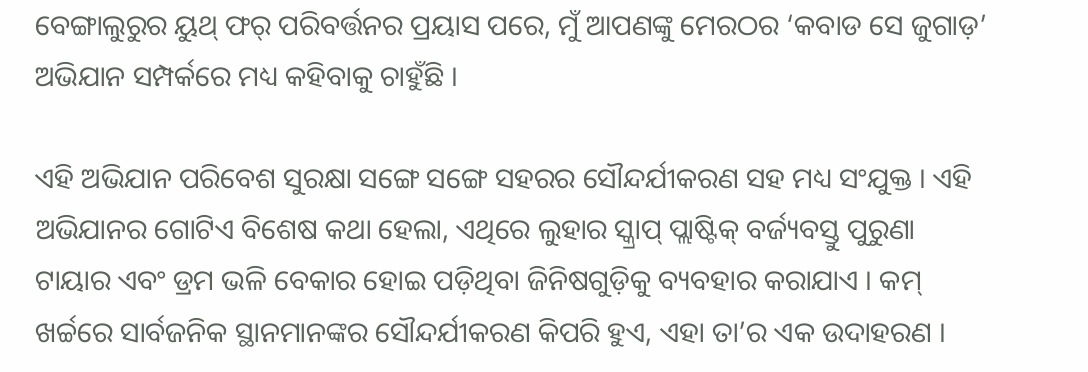ବେଙ୍ଗାଲୁରୁର ୟୁଥ୍ ଫର୍ ପରିବର୍ତ୍ତନର ପ୍ରୟାସ ପରେ, ମୁଁ ଆପଣଙ୍କୁ ମେରଠର ‘କବାଡ ସେ ଜୁଗାଡ଼’ ଅଭିଯାନ ସମ୍ପର୍କରେ ମଧ୍ୟ କହିବାକୁ ଚାହୁଁଛି ।

ଏହି ଅଭିଯାନ ପରିବେଶ ସୁରକ୍ଷା ସଙ୍ଗେ ସଙ୍ଗେ ସହରର ସୌନ୍ଦର୍ଯୀକରଣ ସହ ମଧ୍ୟ ସଂଯୁକ୍ତ । ଏହି ଅଭିଯାନର ଗୋଟିଏ ବିଶେଷ କଥା ହେଲା, ଏଥିରେ ଲୁହାର ସ୍କ୍ରାପ୍ ପ୍ଲାଷ୍ଟିକ୍ ବର୍ଜ୍ୟବସ୍ତୁ ପୁରୁଣା ଟାୟାର ଏବଂ ଡ୍ରମ ଭଳି ବେକାର ହୋଇ ପଡ଼ିଥିବା ଜିନିଷଗୁଡ଼ିକୁ ବ୍ୟବହାର କରାଯାଏ । କମ୍ ଖର୍ଚ୍ଚରେ ସାର୍ବଜନିକ ସ୍ଥାନମାନଙ୍କର ସୌନ୍ଦର୍ଯୀକରଣ କିପରି ହୁଏ, ଏହା ତା’ର ଏକ ଉଦାହରଣ ।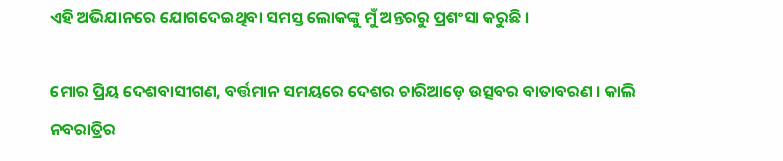ଏହି ଅଭିଯାନରେ ଯୋଗଦେଇଥିବା ସମସ୍ତ ଲୋକଙ୍କୁ ମୁଁ ଅନ୍ତରରୁ ପ୍ରଶଂସା କରୁଛି ।

ମୋର ପ୍ରିୟ ଦେଶବାସୀଗଣ, ବର୍ତ୍ତମାନ ସମୟରେ ଦେଶର ଚାରିଆଡ଼େ ଉତ୍ସବର ବାତାବରଣ । କାଲି ନବରାତ୍ରିର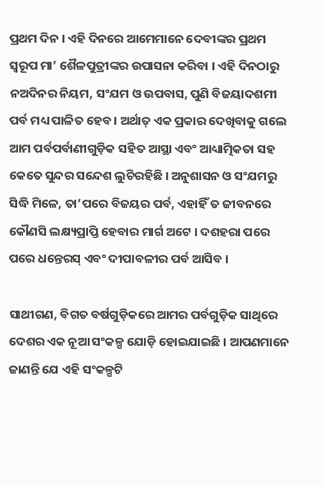ପ୍ରଥମ ଦିନ । ଏହି ଦିନରେ ଆମେମାନେ ଦେବୀଙ୍କର ପ୍ରଥମ ସ୍ୱରୂପ ମା’ ଶୈଳପୁତ୍ରୀଙ୍କର ଉପାସନା କରିବା । ଏହି ଦିନଠାରୁ ନଅଦିନର ନିୟମ, ସଂଯମ ଓ ଉପବାସ, ପୁଣି ବିଜୟାଦଶମୀ ପର୍ବ ମଧ୍ୟ ପାଳିତ ହେବ । ଅର୍ଥାତ୍ ଏକ ପ୍ରକାର ଦେଖିବାକୁ ଗଲେ ଆମ ପର୍ବପର୍ବାଣୀଗୁଡ଼ିକ ସହିତ ଆସ୍ଥା ଏବଂ ଆଧ୍ୟାତ୍ମିକତା ସହ କେତେ ସୁନ୍ଦର ସନ୍ଦେଶ ଲୁଚିରହିଛି । ଅନୁଶାସନ ଓ ସଂଯମରୁ ସିଦ୍ଧି ମିଳେ, ତା’ପରେ ବିଜୟର ପର୍ବ, ଏହାହିଁ ତ ଜୀବନରେ କୌଣସି ଲକ୍ଷ୍ୟପ୍ରାପ୍ତି ହେବାର ମାର୍ଗ ଅଟେ । ଦଶହରା ପରେ ପରେ ଧନ୍ତେରସ୍ ଏବଂ ଦୀପାବଳୀର ପର୍ବ ଆସିବ ।

ସାଥୀଗଣ, ବିଗତ ବର୍ଷଗୁଡ଼ିକରେ ଆମର ପର୍ବଗୁଡ଼ିକ ସାଥିରେ ଦେଶର ଏକ ନୂଆ ସଂକଳ୍ପ ଯୋଡ଼ି ହୋଇଯାଇଛି । ଆପଣମାନେ ଜାଣନ୍ତି ଯେ ଏହି ସଂକଳ୍ପଟି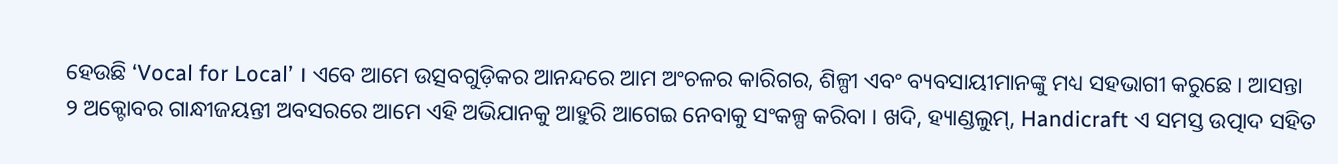ହେଉଛି ‘Vocal for Local’ । ଏବେ ଆମେ ଉତ୍ସବଗୁଡ଼ିକର ଆନନ୍ଦରେ ଆମ ଅଂଚଳର କାରିଗର, ଶିଳ୍ପୀ ଏବଂ ବ୍ୟବସାୟୀମାନଙ୍କୁ ମଧ୍ୟ ସହଭାଗୀ କରୁଛେ । ଆସନ୍ତା ୨ ଅକ୍ଟୋବର ଗାନ୍ଧୀଜୟନ୍ତୀ ଅବସରରେ ଆମେ ଏହି ଅଭିଯାନକୁ ଆହୁରି ଆଗେଇ ନେବାକୁ ସଂକଳ୍ପ କରିବା । ଖଦି, ହ୍ୟାଣ୍ଡଲୁମ୍, Handicraft ଏ ସମସ୍ତ ଉତ୍ପାଦ ସହିତ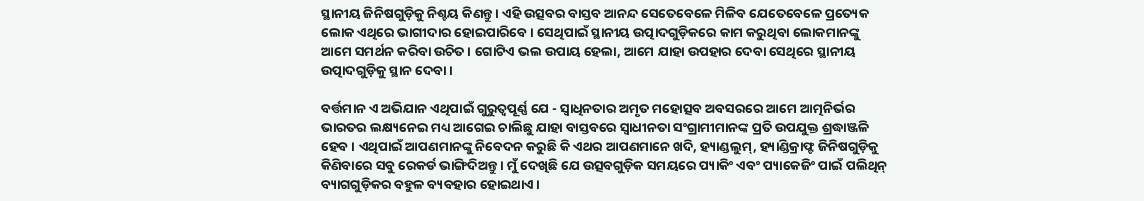ସ୍ଥାନୀୟ ଜିନିଷଗୁଡ଼ିକୁ ନିଶ୍ଚୟ କିଣନ୍ତୁ । ଏହି ଉତ୍ସବର ବାସ୍ତବ ଆନନ୍ଦ ସେତେବେଳେ ମିଳିବ ଯେତେବେଳେ ପ୍ରତ୍ୟେକ ଲୋକ ଏଥିରେ ଭାଗୀଦାର ହୋଇପାରିବେ । ସେଥିପାଇଁ ସ୍ଥାନୀୟ ଉତ୍ପାଦଗୁଡ଼ିକରେ କାମ କରୁଥିବା ଲୋକମାନଙ୍କୁ ଆମେ ସମର୍ଥନ କରିବା ଉଚିତ । ଗୋଟିଏ ଭଲ ଉପାୟ ହେଲା, ଆମେ ଯାହା ଉପହାର ଦେବା ସେଥିରେ ସ୍ଥାନୀୟ ଉତ୍ପାଦଗୁଡ଼ିକୁ ସ୍ଥାନ ଦେବା ।

ବର୍ତ୍ତମାନ ଏ ଅଭିଯାନ ଏଥିପାଇଁ ଗୁରୁତ୍ୱପୂର୍ଣ୍ଣ ଯେ - ସ୍ୱାଧିନତାର ଅମୃତ ମହୋତ୍ସବ ଅବସରରେ ଆମେ ଆତ୍ମନିର୍ଭର ଭାରତର ଲକ୍ଷ୍ୟନେଇ ମଧ୍ୟ ଆଗେଇ ଚାଲିଛୁ ଯାହା ବାସ୍ତବରେ ସ୍ୱାଧୀନତା ସଂଗ୍ରାମୀମାନଙ୍କ ପ୍ରତି ଉପଯୁକ୍ତ ଶ୍ରଦ୍ଧାଞ୍ଜଳି ହେବ । ଏଥିପାଇଁ ଆପଣମାନଙ୍କୁ ନିବେଦନ କରୁଛି କି ଏଥର ଆପଣମାନେ ଖଦି, ହ୍ୟାଣ୍ଡଲୁମ୍, ହ୍ୟାଣ୍ଡିକ୍ରାଫ୍ଟ ଜିନିଷଗୁଡ଼ିକୁ କିଣିବାରେ ସବୁ ରେକର୍ଡ ଭାଙ୍ଗିଦିଅନ୍ତୁ । ମୁଁ ଦେଖିଛି ଯେ ଉତ୍ସବଗୁଡ଼ିକ ସମୟରେ ପ୍ୟାକିଂ ଏବଂ ପ୍ୟାକେଜିଂ ପାଇଁ ପଲିଥିନ୍ ବ୍ୟାଗଗୁଡ଼ିକର ବହୁଳ ବ୍ୟବହାର ହୋଇଥାଏ ।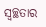ସ୍ୱଚ୍ଛତାର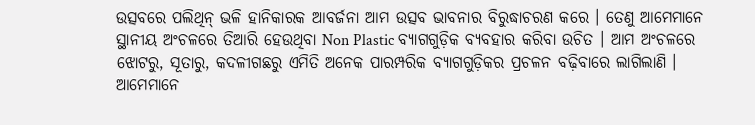ଉତ୍ସବରେ ପଲିଥିନ୍ ଭଳି ହାନିକାରକ ଆବର୍ଜନା ଆମ ଉତ୍ସବ ଭାବନାର ବିରୁଦ୍ଧାଚରଣ କରେ । ତେଣୁ ଆମେମାନେ ସ୍ଥାନୀୟ ଅଂଚଳରେ ତିଆରି ହେଉଥିବା Non Plastic ବ୍ୟାଗଗୁଡ଼ିକ ବ୍ୟବହାର କରିବା ଉଚିତ । ଆମ ଅଂଚଳରେ ଝୋଟରୁ, ସୂତାରୁ, କଦଳୀଗଛରୁ ଏମିତି ଅନେକ ପାରମ୍ପରିକ ବ୍ୟାଗଗୁଡ଼ିକର ପ୍ରଚଳନ ବଢ଼ିବାରେ ଲାଗିଲାଣି । ଆମେମାନେ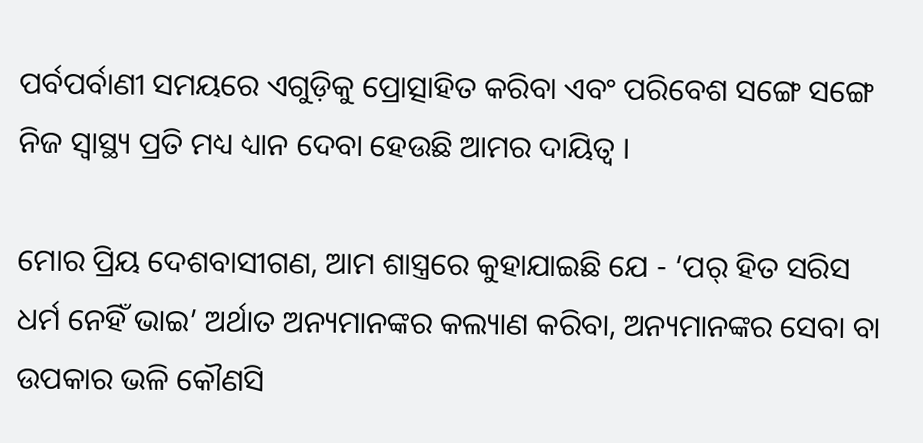ପର୍ବପର୍ବାଣୀ ସମୟରେ ଏଗୁଡ଼ିକୁ ପ୍ରୋତ୍ସାହିତ କରିବା ଏବଂ ପରିବେଶ ସଙ୍ଗେ ସଙ୍ଗେ ନିଜ ସ୍ୱାସ୍ଥ୍ୟ ପ୍ରତି ମଧ୍ୟ ଧ୍ୟାନ ଦେବା ହେଉଛି ଆମର ଦାୟିତ୍ୱ ।

ମୋର ପ୍ରିୟ ଦେଶବାସୀଗଣ, ଆମ ଶାସ୍ତ୍ରରେ କୁହାଯାଇଛି ଯେ - ‘ପର୍ ହିତ ସରିସ ଧର୍ମ ନେହିଁ ଭାଇ’ ଅର୍ଥାତ ଅନ୍ୟମାନଙ୍କର କଲ୍ୟାଣ କରିବା, ଅନ୍ୟମାନଙ୍କର ସେବା ବା ଉପକାର ଭଳି କୌଣସି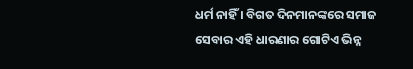ଧର୍ମ ନାହିଁ । ବିଗତ ଦିନମାନଙ୍କରେ ସମାଜ ସେବାର ଏହି ଧାରଣାର ଗୋଟିଏ ଭିନ୍ନ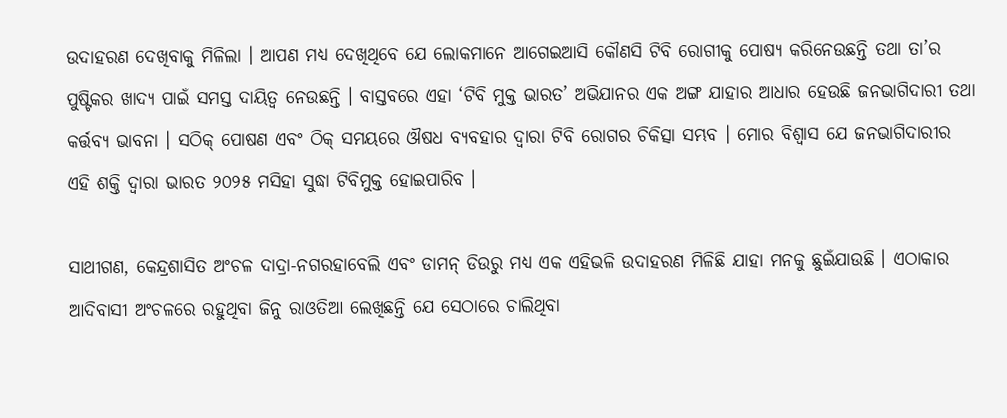ଉଦାହରଣ ଦେଖିବାକୁ ମିଳିଲା । ଆପଣ ମଧ୍ୟ ଦେଖିଥିବେ ଯେ ଲୋକମାନେ ଆଗେଇଆସି କୌଣସି ଟିବି ରୋଗୀକୁ ପୋଷ୍ୟ କରିନେଉଛନ୍ତି ତଥା ତା’ର ପୁଷ୍ଟିକର ଖାଦ୍ୟ ପାଇଁ ସମସ୍ତ ଦାୟିତ୍ୱ ନେଉଛନ୍ତି । ବାସ୍ତବରେ ଏହା ‘ଟିବି ମୁକ୍ତ ଭାରତ’ ଅଭିଯାନର ଏକ ଅଙ୍ଗ ଯାହାର ଆଧାର ହେଉଛି ଜନଭାଗିଦାରୀ ତଥା କର୍ତ୍ତବ୍ୟ ଭାବନା । ସଠିକ୍ ପୋଷଣ ଏବଂ ଠିକ୍ ସମୟରେ ଔଷଧ ବ୍ୟବହାର ଦ୍ୱାରା ଟିବି ରୋଗର ଚିକିତ୍ସା ସମ୍ଭବ । ମୋର ବିଶ୍ୱାସ ଯେ ଜନଭାଗିଦାରୀର ଏହି ଶକ୍ତି ଦ୍ୱାରା ଭାରତ ୨୦୨୫ ମସିହା ସୁଦ୍ଧା ଟିବିମୁକ୍ତ ହୋଇପାରିବ ।

ସାଥୀଗଣ, କେନ୍ଦ୍ରଶାସିତ ଅଂଚଳ ଦାଦ୍ରା-ନଗରହାବେଲି ଏବଂ ଡାମନ୍ ଡିଉରୁ ମଧ୍ୟ ଏକ ଏହିଭଳି ଉଦାହରଣ ମିଳିଛି ଯାହା ମନକୁ ଛୁଇଁଯାଉଛି । ଏଠାକାର ଆଦିବାସୀ ଅଂଚଳରେ ରହୁଥିବା ଜିନୁ ରାଓତିଆ ଲେଖିଛନ୍ତି ଯେ ସେଠାରେ ଚାଲିଥିବା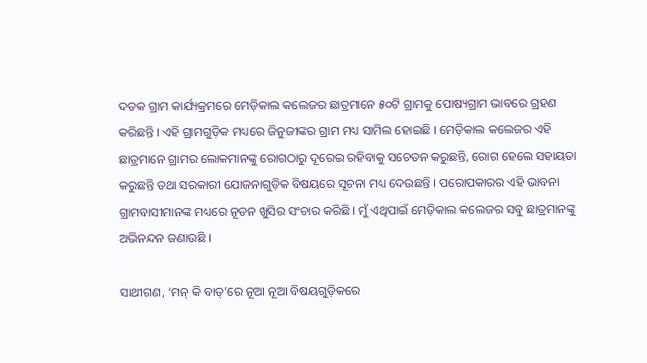ଦତକ ଗ୍ରାମ କାର୍ଯ୍ୟକ୍ରମରେ ମେଡ଼ିକାଲ କଲେଜର ଛାତ୍ରମାନେ ୫୦ଟି ଗ୍ରାମକୁ ପୋଷ୍ୟଗ୍ରାମ ଭାବରେ ଗ୍ରହଣ କରିଛନ୍ତି । ଏହି ଗ୍ରାମଗୁଡ଼ିକ ମଧ୍ୟରେ ଜିନୁଜୀଙ୍କର ଗ୍ରାମ ମଧ୍ୟ ସାମିଲ ହୋଇଛି । ମେଡ଼ିକାଲ କଲେଜର ଏହି ଛାତ୍ରମାନେ ଗ୍ରାମର ଲୋକମାନଙ୍କୁ ରୋଗଠାରୁ ଦୂରେଇ ରହିବାକୁ ସଚେତନ କରୁଛନ୍ତି, ରୋଗ ହେଲେ ସହାୟତା କରୁଛନ୍ତି ତଥା ସରକାରୀ ଯୋଜନାଗୁଡ଼ିକ ବିଷୟରେ ସୂଚନା ମଧ୍ୟ ଦେଉଛନ୍ତି । ପରୋପକାରର ଏହି ଭାବନା ଗ୍ରାମବାସୀମାନଙ୍କ ମଧ୍ୟରେ ନୂତନ ଖୁସିର ସଂଚାର କରିଛି । ମୁଁ ଏଥିପାଇଁ ମେଡ଼ିକାଲ କଲେଜର ସବୁ ଛାତ୍ରମାନଙ୍କୁ ଅଭିନନ୍ଦନ ଜଣାଉଛି ।

ସାଥୀଗଣ, ‘ମନ୍ କି ବାତ୍’ରେ ନୂଆ ନୂଆ ବିଷୟଗୁଡ଼ିକରେ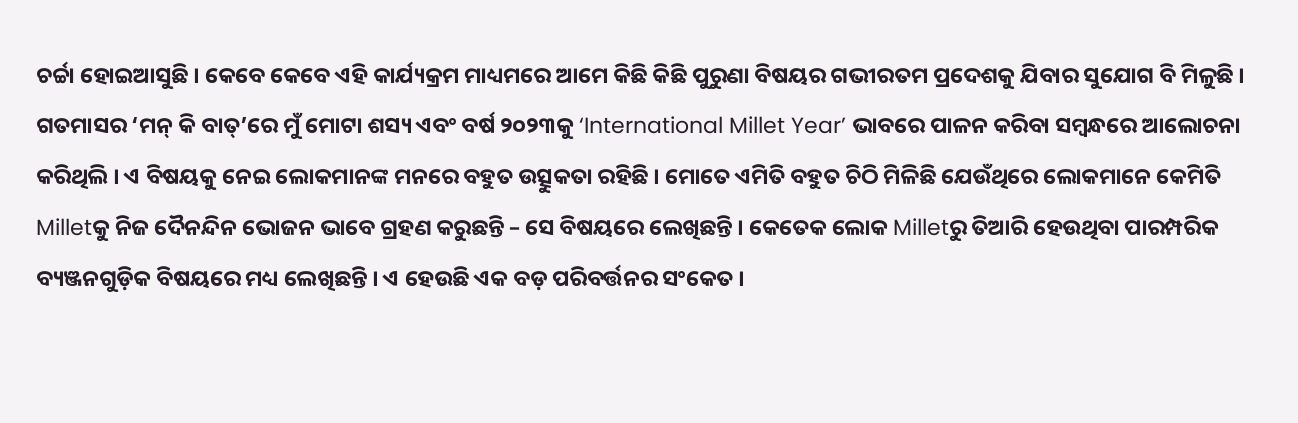ଚର୍ଚ୍ଚା ହୋଇଆସୁଛି । କେବେ କେବେ ଏହି କାର୍ଯ୍ୟକ୍ରମ ମାଧ୍ୟମରେ ଆମେ କିଛି କିଛି ପୁରୁଣା ବିଷୟର ଗଭୀରତମ ପ୍ରଦେଶକୁ ଯିବାର ସୁଯୋଗ ବି ମିଳୁଛି । ଗତମାସର ‘ମନ୍ କି ବାତ୍’ରେ ମୁଁ ମୋଟା ଶସ୍ୟ ଏବଂ ବର୍ଷ ୨୦୨୩କୁ ‘International Millet Year’ ଭାବରେ ପାଳନ କରିବା ସମ୍ବନ୍ଧରେ ଆଲୋଚନା କରିଥିଲି । ଏ ବିଷୟକୁ ନେଇ ଲୋକମାନଙ୍କ ମନରେ ବହୁତ ଉତ୍ସୁକତା ରହିଛି । ମୋତେ ଏମିତି ବହୁତ ଚିଠି ମିଳିଛି ଯେଉଁଥିରେ ଲୋକମାନେ କେମିତି Milletକୁ ନିଜ ଦୈନନ୍ଦିନ ଭୋଜନ ଭାବେ ଗ୍ରହଣ କରୁଛନ୍ତି – ସେ ବିଷୟରେ ଲେଖିଛନ୍ତି । କେତେକ ଲୋକ Milletରୁ ତିଆରି ହେଉଥିବା ପାରମ୍ପରିକ ବ୍ୟଞ୍ଜନଗୁଡ଼ିକ ବିଷୟରେ ମଧ୍ୟ ଲେଖିଛନ୍ତି । ଏ ହେଉଛି ଏକ ବଡ଼ ପରିବର୍ତ୍ତନର ସଂକେତ ।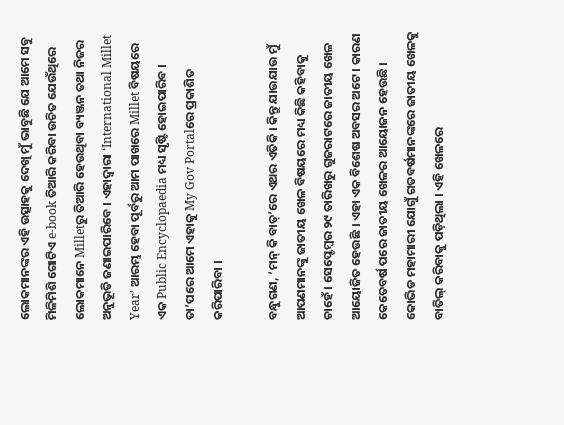ଲୋକମାନଙ୍କର ଏହି ଉତ୍ସାହକୁ ଦେଖି ମୁଁ ଭାବୁଛି ଯେ ଆମେ ସବୁ ମିଳିମିଶି ଗୋଟିଏ e-book ତିଆରି କରିବା ଉଚିତ ଯେଉଁଥିରେ ଲୋକମାନେ Milletରୁ ତିଆରି ହେଉଥିବା ବ୍ୟଞ୍ଜନ ତଥା ନିଜର ଅନୁଭୂତି ଜଣାଇପାରିବେ । ଏହାଦ୍ୱାରା ‘International Millet Year’ ଆରମ୍ଭ ହେବା ପୂର୍ବରୁ ଆମ ପାଖରେ Millet ବିଷୟରେ ଏକ Public Encyclopaedia ମଧ୍ୟ ସୃଷ୍ଟି ହୋଇପାରିବ । ତା’ପରେ ଆମେ ଏହାକୁ My Gov Portalରେ ପ୍ରକାଶିତ କରିପାରିବା ।

ବନ୍ଧୁଗଣ, ‘ମନ୍ କି ବାତ୍’ରେ ଏଥର ଏତିକି । କିନ୍ତୁ ଯାଉଯାଉ ମୁଁ ଆପଣମାନଙ୍କୁ ଜାତୀୟ ଖେଳ ବିଷୟରେ ମଧ୍ୟ କିଛି କହିବାକୁ ଚାହେଁ । ସେପ୍ଟେମ୍ବର ୨୯ ତାରିଖରୁ ଗୁଜରାଟରେ ଜାତୀୟ ଖେଳ ଆୟୋଜିତ ହେଉଛି । ଏହା ଏକ ବିଶେଷ ଅବସର ଅଟେ । କାରଣ କେତେବର୍ଷ ପରେ ଜାତୀୟ ଖେଳର ଆୟୋଜନ ହେଉଛି । କୋଭିଡ ମହାମାରୀ ଯୋଗୁଁ ଗତବର୍ଷମାନଙ୍କରେ ଜାତୀୟ ଖେଳକୁ ବାତିଲ୍ କରିବାକୁ ପଡ଼ିଥିଲା । ଏହି ଖେଳରେ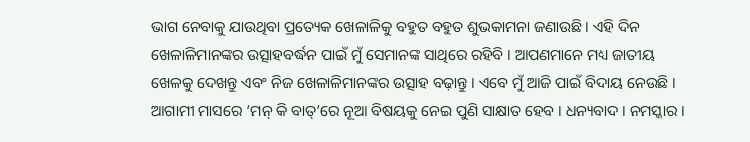ଭାଗ ନେବାକୁ ଯାଉଥିବା ପ୍ରତ୍ୟେକ ଖେଳାଳିକୁ ବହୁତ ବହୁତ ଶୁଭକାମନା ଜଣାଉଛି । ଏହି ଦିନ ଖେଳାଳିମାନଙ୍କର ଉତ୍ସାହବର୍ଦ୍ଧନ ପାଇଁ ମୁଁ ସେମାନଙ୍କ ସାଥିରେ ରହିବି । ଆପଣମାନେ ମଧ୍ୟ ଜାତୀୟ ଖେଳକୁ ଦେଖନ୍ତୁ ଏବଂ ନିଜ ଖେଳାଳିମାନଙ୍କର ଉତ୍ସାହ ବଢ଼ାନ୍ତୁ । ଏବେ ମୁଁ ଆଜି ପାଇଁ ବିଦାୟ ନେଉଛି । ଆଗାମୀ ମାସରେ ‘ମନ୍ କି ବାତ୍’ରେ ନୂଆ ବିଷୟକୁ ନେଇ ପୁଣି ସାକ୍ଷାତ ହେବ । ଧନ୍ୟବାଦ । ନମସ୍କାର ।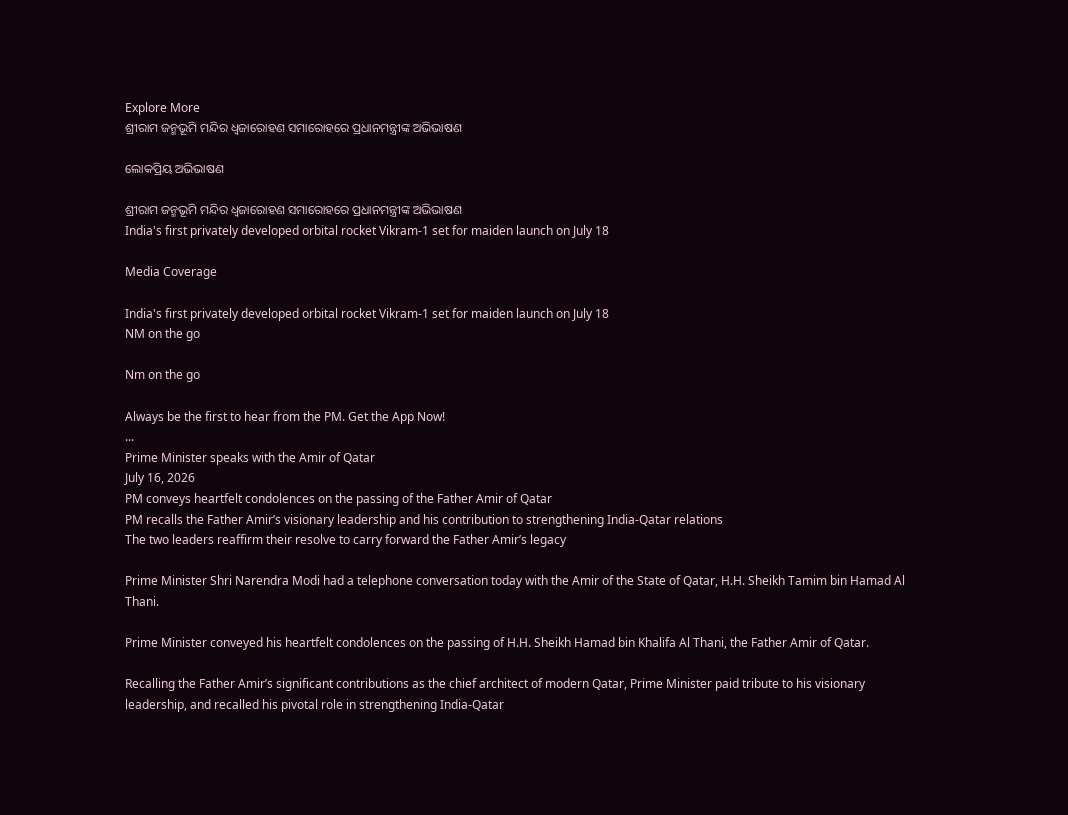Explore More
ଶ୍ରୀରାମ ଜନ୍ମଭୂମି ମନ୍ଦିର ଧ୍ଵଜାରୋହଣ ସମାରୋହରେ ପ୍ରଧାନମନ୍ତ୍ରୀଙ୍କ ଅଭିଭାଷଣ

ଲୋକପ୍ରିୟ ଅଭିଭାଷଣ

ଶ୍ରୀରାମ ଜନ୍ମଭୂମି ମନ୍ଦିର ଧ୍ଵଜାରୋହଣ ସମାରୋହରେ ପ୍ରଧାନମନ୍ତ୍ରୀଙ୍କ ଅଭିଭାଷଣ
India's first privately developed orbital rocket Vikram-1 set for maiden launch on July 18

Media Coverage

India's first privately developed orbital rocket Vikram-1 set for maiden launch on July 18
NM on the go

Nm on the go

Always be the first to hear from the PM. Get the App Now!
...
Prime Minister speaks with the Amir of Qatar
July 16, 2026
PM conveys heartfelt condolences on the passing of the Father Amir of Qatar
PM recalls the Father Amir’s visionary leadership and his contribution to strengthening India-Qatar relations
The two leaders reaffirm their resolve to carry forward the Father Amir’s legacy

Prime Minister Shri Narendra Modi had a telephone conversation today with the Amir of the State of Qatar, H.H. Sheikh Tamim bin Hamad Al Thani.

Prime Minister conveyed his heartfelt condolences on the passing of H.H. Sheikh Hamad bin Khalifa Al Thani, the Father Amir of Qatar.

Recalling the Father Amir’s significant contributions as the chief architect of modern Qatar, Prime Minister paid tribute to his visionary leadership, and recalled his pivotal role in strengthening India-Qatar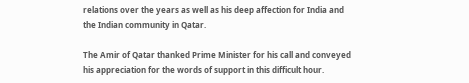relations over the years as well as his deep affection for India and the Indian community in Qatar.

The Amir of Qatar thanked Prime Minister for his call and conveyed his appreciation for the words of support in this difficult hour.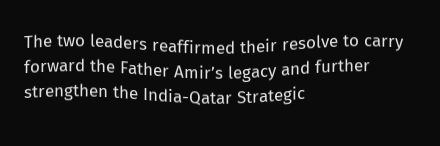The two leaders reaffirmed their resolve to carry forward the Father Amir’s legacy and further strengthen the India-Qatar Strategic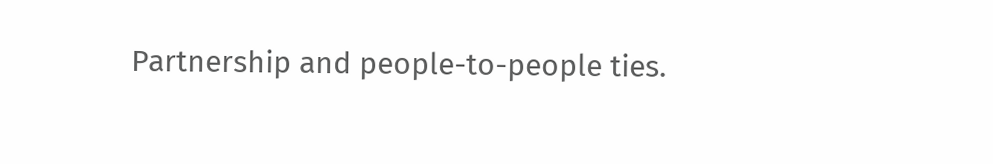Partnership and people-to-people ties.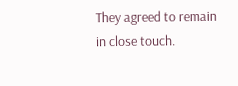They agreed to remain in close touch.